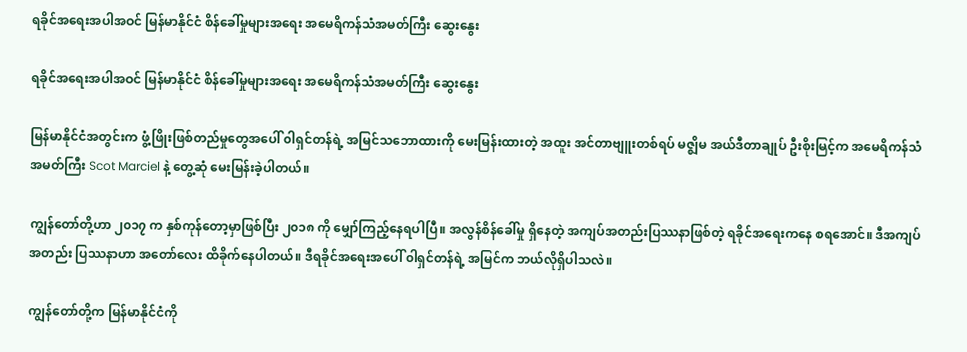ရခိုင်အရေးအပါအဝင် မြန်မာနိုင်ငံ စိန်ခေါ်မှုများအရေး အမေရိကန်သံအမတ်ကြီး ဆွေးနွေး

ရခိုင်အရေးအပါအဝင် မြန်မာနိုင်ငံ စိန်ခေါ်မှုများအရေး အမေရိကန်သံအမတ်ကြီး ဆွေးနွေး

မြန်မာနိုင်ငံအတွင်းက ဖွံ့ဖြိုးဖြစ်တည်မှုတွေအပေါ် ၀ါရှင်တန်ရဲ့ အမြင်သဘောထားကို မေးမြန်းထားတဲ့ အထူး အင်တာဗျူးတစ်ရပ် မဇ္ဈိမ အယ်ဒီတာချုပ် ဦးစိုးမြင့်က အမေရိကန်သံအမတ်ကြီး Scot Marciel နဲ့ တွေ့ဆုံ မေးမြန်းခဲ့ပါတယ်။

ကျွန်တော်တို့ဟာ ၂၀၁၇ က နှစ်ကုန်တော့မှာဖြစ်ပြီး ၂၀၁၈ ကို မျှော်ကြည့်နေရပါပြီ။ အလွန်စိန်ခေါ်မှု ရှိနေတဲ့ အကျပ်အတည်းပြဿနာဖြစ်တဲ့ ရခိုင်အရေးကနေ စရအောင်။ ဒီအကျပ်အတည်း ပြဿနာဟာ အတော်လေး ထိခိုက်နေပါတယ်။ ဒီရခိုင်အရေးအပေါ် ၀ါရှင်တန်ရဲ့ အမြင်က ဘယ်လိုရှိပါသလဲ။

ကျွန်တော်တို့က မြန်မာနိုင်ငံကို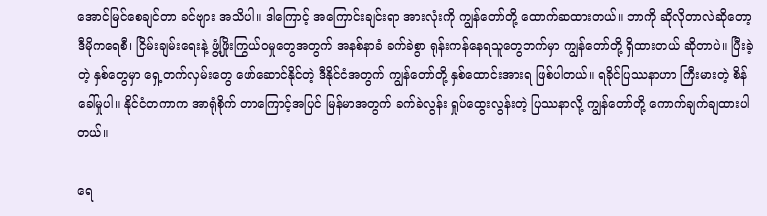အောင်မြင်စေချင်တာ ခင်ဗျား အသိပါ။ ဒါကြောင့် အကြောင်းချင်းရာ အားလုံးကို ကျွန်တော်တို့ ထောက်ဆထားတယ်။ ဘာကို ဆိုလိုတာလဲဆိုတော့ ဒီမိုကရေစီ၊ ငြိမ်းချမ်းရေးနဲ့ ဖွံ့ဖြိုးကြွယ်ဝမှုတွေအတွက် အနစ်နာခံ ခက်ခဲစွာ ရုန်းကန်နေရသူတွေဘက်မှာ ကျွန်တော်တို့ ရှိထားတယ် ဆိုတာပဲ။ ပြီးခဲ့တဲ့ နှစ်တွေမှာ ရှေ့တက်လှမ်းတွေ ဖော်ဆောင်နိုင်တဲ့ ဒီနိုင်ငံအတွက် ကျွန်တော်တို့ နှစ်ထောင်းအားရ ဖြစ်ပါတယ်။ ရခိုင်ပြဿနာဟာ ကြီးမားတဲ့ စိန်ခေါ်မှုပါ။ နိုင်ငံတကာက အာရုံစိုက် တာကြောင့်အပြင် မြန်မာအတွက် ခက်ခဲလွန်း ရှုပ်ထွေးလွန်းတဲ့ ပြဿနာလို့ ကျွန်တော်တို့ ကောက်ချက်ချထားပါတယ်။

ရေ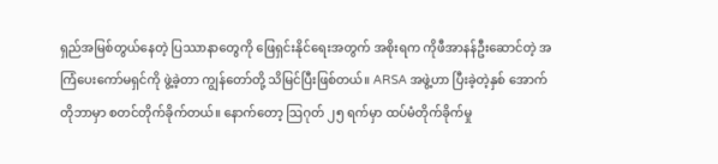ရှည်အမြစ်တွယ်နေတဲ့ ပြဿာနာတွေကို ဖြေရှင်းနိုင်ရေးအတွက် အစိုးရက ကိုဖီအာနန်ဦးဆောင်တဲ့ အကြံပေးကော်မရှင်ကို ဖွဲ့ခဲ့တာ ကျွန်တော်တို့ သိမြင်ပြီးဖြစ်တယ်။ ARSA အဖွဲ့ဟာ ပြီးခဲ့တဲ့နှစ် အောက်တိုဘာမှာ စတင်တိုက်ခိုက်တယ်။ နောက်တော့ သြဂုတ် ၂၅ ရက်မှာ ထပ်မံတိုက်ခိုက်မှု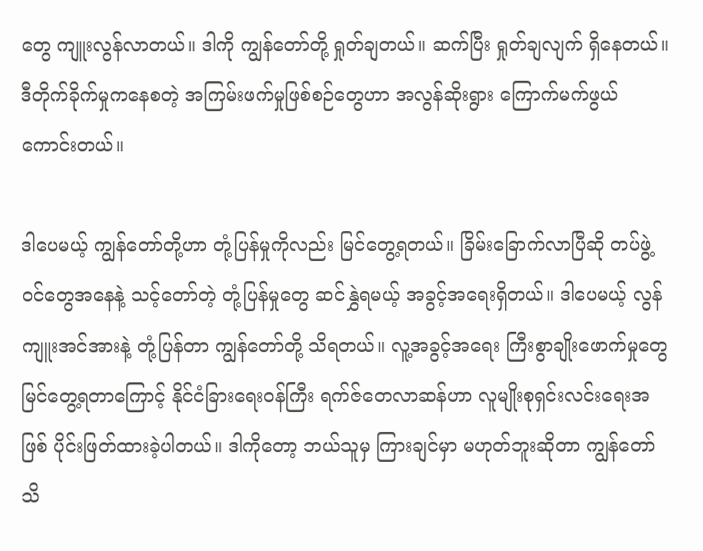တွေ ကျူးလွန်လာတယ်။ ဒါကို ကျွန်တော်တို့ ရှုတ်ချတယ်။ ဆက်ပြီး ရှုတ်ချလျက် ရှိနေတယ်။ ဒီတိုက်ခိုက်မှုကနေစတဲ့ အကြမ်းဖက်မှုဖြစ်စဉ်တွေဟာ အလွန်ဆိုးရွား ကြောက်မက်ဖွယ်ကောင်းတယ်။

ဒါပေမယ့် ကျွန်တော်တို့ဟာ တုံ့ပြန်မှုကိုလည်း မြင်တွေ့ရတယ်။ ခြိမ်းခြောက်လာပြီဆို တပ်ဖွဲ့ဝင်တွေအနေနဲ့ သင့်တော်တဲ့ တုံ့ပြန်မှုတွေ ဆင်နွှဲရမယ့် အခွင့်အရေးရှိတယ်။ ဒါပေမယ့် လွန်ကျူးအင်အားနဲ့ တုံ့ပြန်တာ ကျွန်တော်တို့ သိရတယ်။ လူ့အခွင့်အရေး ကြီးစွာချိုးဖောက်မှုတွေ မြင်တွေ့ရတာကြောင့် နိုင်ငံခြားရေးဝန်ကြီး ရက်ဇ်တေလာဆန်ဟာ လူမျိုးစုရှင်းလင်းရေးအဖြစ် ပိုင်းဖြတ်ထားခဲ့ပါတယ်။ ဒါကိုတော့ ဘယ်သူမှ ကြားချင်မှာ မဟုတ်ဘူးဆိုတာ ကျွန်တော် သိ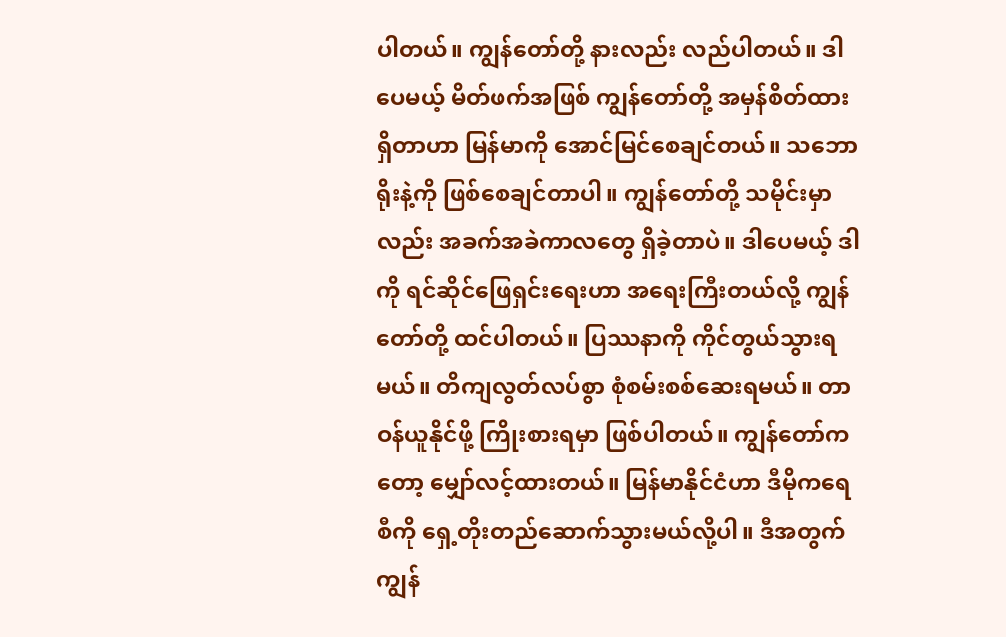ပါတယ်။ ကျွန်တော်တို့ နားလည်း လည်ပါတယ်။ ဒါပေမယ့် မိတ်ဖက်အဖြစ် ကျွန်တော်တို့ အမှန်စိတ်ထားရှိတာဟာ မြန်မာကို အောင်မြင်စေချင်တယ်။ သဘောရိုးနဲ့ကို ဖြစ်စေချင်တာပါ။ ကျွန်တော်တို့ သမိုင်းမှာလည်း အခက်အခဲကာလတွေ ရှိခဲ့တာပဲ။ ဒါပေမယ့် ဒါကို ရင်ဆိုင်ဖြေရှင်းရေးဟာ အရေးကြီးတယ်လို့ ကျွန်တော်တို့ ထင်ပါတယ်။ ပြဿနာကို ကိုင်တွယ်သွားရမယ်။ တိကျလွတ်လပ်စွာ စုံစမ်းစစ်ဆေးရမယ်။ တာဝန်ယူနိုင်ဖို့ ကြိုးစားရမှာ ဖြစ်ပါတယ်။ ကျွန်တော်ကတော့ မျှော်လင့်ထားတယ်။ မြန်မာနိုင်ငံဟာ ဒီမိုကရေစီကို ရှေ့တိုးတည်ဆောက်သွားမယ်လို့ပါ။ ဒီအတွက် ကျွန်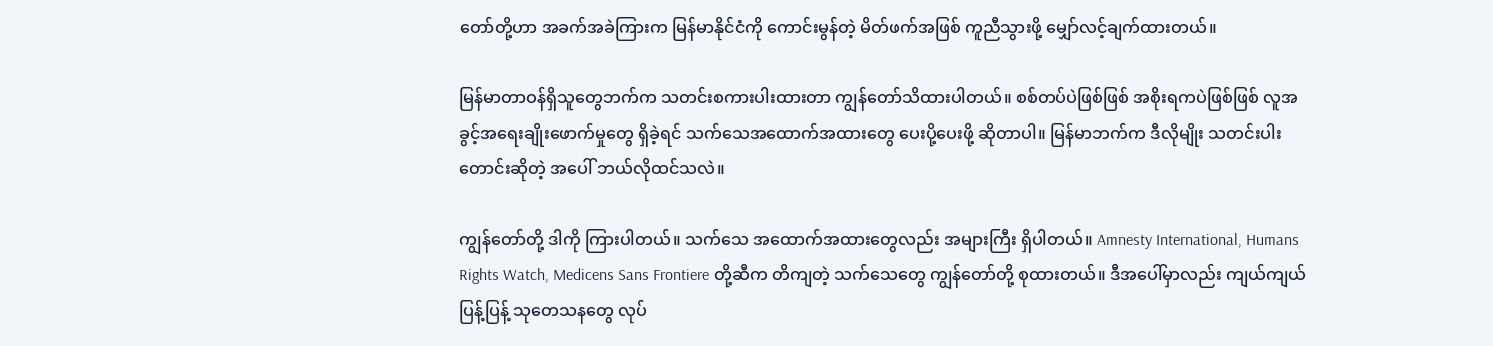တော်တို့ဟာ အခက်အခဲကြားက မြန်မာနိုင်ငံကို ကောင်းမွန်တဲ့ မိတ်ဖက်အဖြစ် ကူညီသွားဖို့ မျှော်လင့်ချက်ထားတယ်။

မြန်မာတာဝန်ရှိသူတွေဘက်က သတင်းစကားပါးထားတာ ကျွန်တော်သိထားပါတယ်။ စစ်တပ်ပဲဖြစ်ဖြစ် အစိုးရကပဲဖြစ်ဖြစ် လူအခွင့်အရေးချိုးဖောက်မှုတွေ ရှိခဲ့ရင် သက်သေအထောက်အထားတွေ ပေးပို့ပေးဖို့ ဆိုတာပါ။ မြန်မာဘက်က ဒီလိုမျိုး သတင်းပါး တောင်းဆိုတဲ့ အပေါ် ဘယ်လိုထင်သလဲ။

ကျွန်တော်တို့ ဒါကို ကြားပါတယ်။ သက်သေ အထောက်အထားတွေလည်း အများကြီး ရှိပါတယ်။ Amnesty International, Humans Rights Watch, Medicens Sans Frontiere တို့ဆီက တိကျတဲ့ သက်သေတွေ ကျွန်တော်တို့ စုထားတယ်။ ဒီအပေါ်မှာလည်း ကျယ်ကျယ်ပြန့်ပြန့် သုတေသနတွေ လုပ်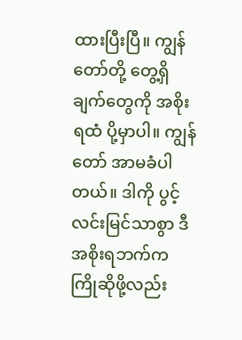ထားပြီးပြီ။ ကျွန်တော်တို့ တွေ့ရှိချက်တွေကို အစိုးရထံ ပို့မှာပါ။ ကျွန်တော် အာမခံပါတယ်။ ဒါကို ပွင့်လင်းမြင်သာစွာ ဒီအစိုးရဘက်က ကြိုဆိုဖို့လည်း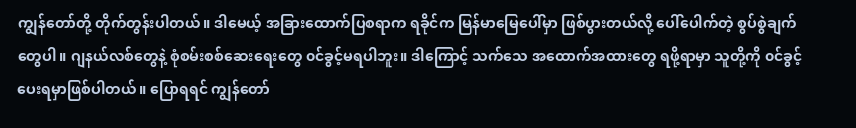ကျွန်တော်တို့ တိုက်တွန်းပါတယ်။ ဒါမေယ့် အခြားထောက်ပြစရာက ရခိုင်က မြန်မာမြေပေါ်မှာ ဖြစ်ပွားတယ်လို့ ပေါ်ပေါက်တဲ့ စွပ်စွဲချက်တွေပါ။ ဂျနယ်လစ်တွေနဲ့ စုံစမ်းစစ်ဆေးရေးတွေ ၀င်ခွင့်မရပါဘူး။ ဒါကြောင့် သက်သေ အထောက်အထားတွေ ရဖို့ရာမှာ သူတို့ကို ၀င်ခွင့်ပေးရမှာဖြစ်ပါတယ်။ ပြောရရင် ကျွန်တော်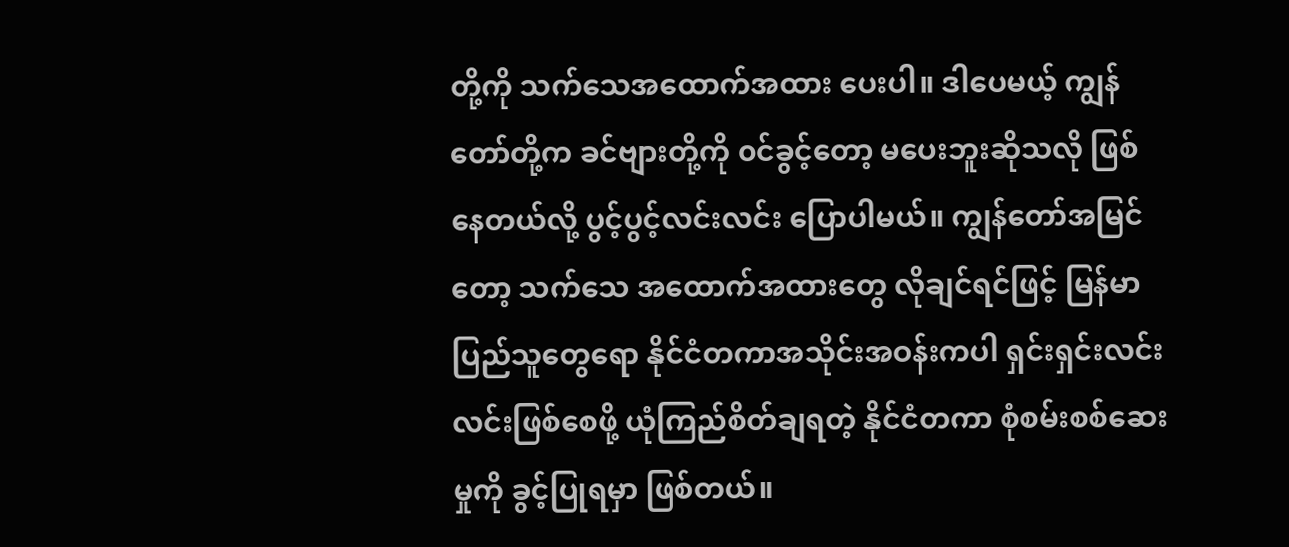တို့ကို သက်သေအထောက်အထား ပေးပါ။ ဒါပေမယ့် ကျွန်တော်တို့က ခင်ဗျားတို့ကို ၀င်ခွင့်တော့ မပေးဘူးဆိုသလို ဖြစ်နေတယ်လို့ ပွင့်ပွင့်လင်းလင်း ပြောပါမယ်။ ကျွန်တော်အမြင်တော့ သက်သေ အထောက်အထားတွေ လိုချင်ရင်ဖြင့် မြန်မာပြည်သူတွေရော နိုင်ငံတကာအသိုင်းအဝန်းကပါ ရှင်းရှင်းလင်းလင်းဖြစ်စေဖို့ ယုံကြည်စိတ်ချရတဲ့ နိုင်ငံတကာ စုံစမ်းစစ်ဆေးမှုကို ခွင့်ပြုရမှာ ဖြစ်တယ်။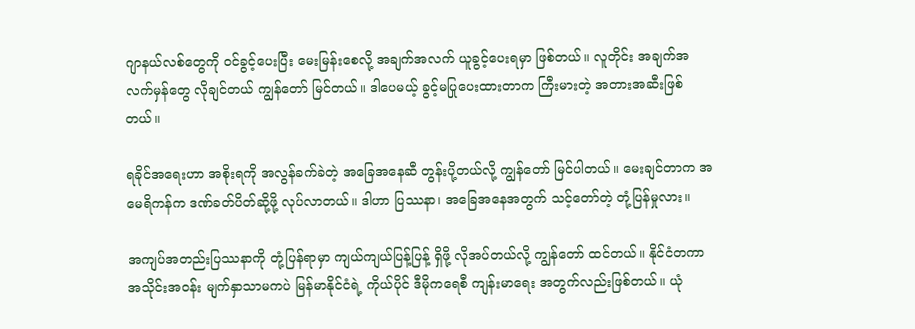ဂျာနယ်လစ်တွေကို ၀င်ခွင့်ပေးပြီး မေးမြန်းစေလို့ အချက်အလက် ယူခွင့်ပေးရမှာ ဖြစ်တယ်။ လူတိုင်း အချက်အလက်မှန်တွေ လိုချင်တယ် ကျွန်တော် မြင်တယ်။ ဒါပေမယ့် ခွင့်မပြုပေးထားတာက ကြီးမားတဲ့ အတားအဆီးဖြစ်တယ်။

ရခိုင်အရေးဟာ အစိုးရကို အလွန်ခက်ခဲတဲ့ အခြေအနေဆီ တွန်းပို့တယ်လို့ ကျွန်တော် မြင်ပါတယ်။ မေးချင်တာက အမေရိကန်က ဒဏ်ခတ်ပိတ်ဆို့ဖို့ လုပ်လာတယ်။ ဒါဟာ ပြဿနာ၊ အခြေအနေအတွက် သင့်တော်တဲ့ တုံ့ပြန်မှုလား။

အကျပ်အတည်းပြဿနာကို တုံ့ပြန်ရာမှာ ကျယ်ကျယ်ပြန့်ပြန့် ရှိဖို့ လိုအပ်တယ်လို့ ကျွန်တော် ထင်တယ်။ နိုင်ငံတကာ အသိုင်းအဝန်း မျက်နှာသာမကပဲ မြန်မာနိုင်ငံရဲ့ ကိုယ်ပိုင် ဒီမိုကရေစီ ကျန်းမာရေး အတွက်လည်းဖြစ်တယ်။ ယုံ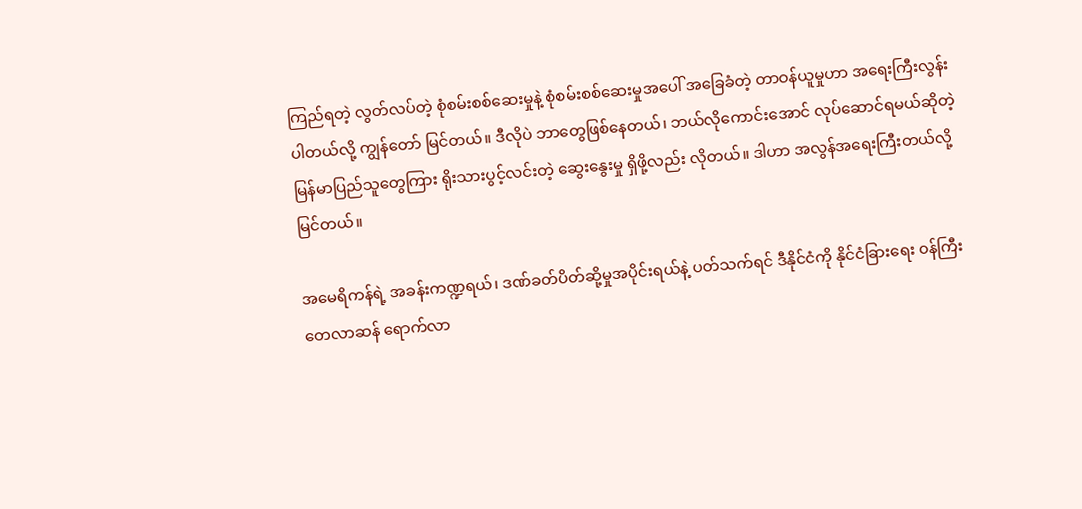ကြည်ရတဲ့ လွတ်လပ်တဲ့ စုံစမ်းစစ်ဆေးမှုနဲ့ စုံစမ်းစစ်ဆေးမှုအပေါ် အခြေခံတဲ့ တာဝန်ယူမှုဟာ အရေးကြီးလွန်းပါတယ်လို့ ကျွန်တော် မြင်တယ်။ ဒီလိုပဲ ဘာတွေဖြစ်နေတယ်၊ ဘယ်လိုကောင်းအောင် လုပ်ဆောင်ရမယ်ဆိုတဲ့ မြန်မာပြည်သူတွေကြား ရိုးသားပွင့်လင်းတဲ့ ဆွေးနွေးမှု ရှိဖို့လည်း လိုတယ်။ ဒါဟာ အလွန်အရေးကြီးတယ်လို့ မြင်တယ်။

အမေရိကန်ရဲ့ အခန်းကဏ္ဍရယ်၊ ဒဏ်ခတ်ပိတ်ဆို့မှုအပိုင်းရယ်နဲ့ ပတ်သက်ရင် ဒီနိုင်ငံကို နိုင်ငံခြားရေး ၀န်ကြီး တေလာဆန် ရောက်လာ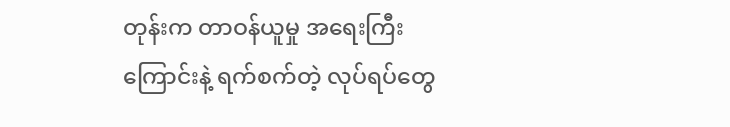တုန်းက တာဝန်ယူမှု အရေးကြီးကြောင်းနဲ့ ရက်စက်တဲ့ လုပ်ရပ်တွေ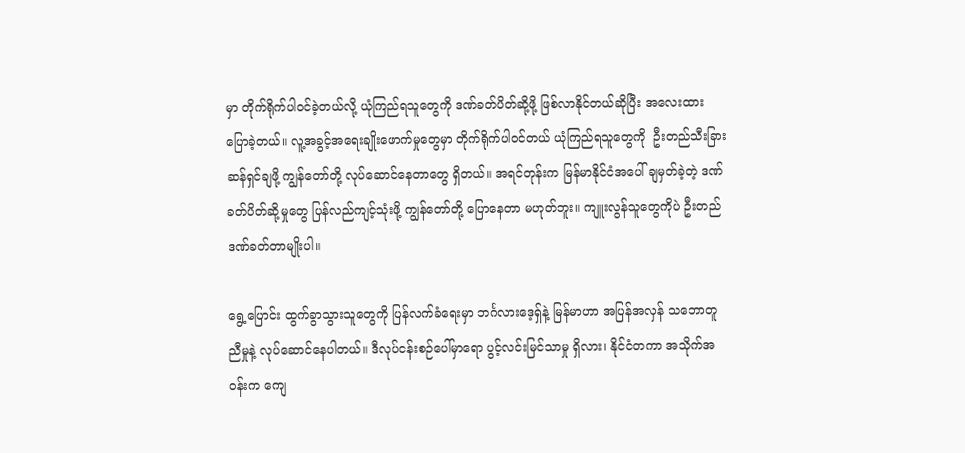မှာ တိုက်ရိုက်ပါ၀င်ခဲ့တယ်လို့ ယုံကြည်ရသူတွေကို ဒဏ်ခတ်ပိတ်ဆို့ဖို့ ဖြစ်လာနိုင်တယ်ဆိုပြီး အလေးထား ပြောခဲ့တယ်။ လူ့အခွင့်အရေးချိုးဖောက်မှုတွေမှာ တိုက်ရိုက်ပါ၀င်တယ် ယုံကြည်ရသူတွေကို  ဦးတည်သီးခြား ဆန်ရှင်ချဖို့ ကျွန်တော်တို့ လုပ်ဆောင်နေတာတွေ ရှိတယ်။ အရင်တုန်းက မြန်မာနိုင်ငံအပေါ် ချမှတ်ခဲ့တဲ့ ဒဏ်ခတ်ပိတ်ဆို့မှုတွေ ပြန်လည်ကျင့်သုံးဖို့ ကျွန်တော်တို့ ပြောနေတာ မဟုတ်ဘူး။ ကျူးလွန်သူတွေကိုပဲ ဦးတည်ဒဏ်ခတ်တာမျိုးပါ။

ရွေ့ပြောင်း ထွက်ခွာသွားသူတွေကို ပြန်လက်ခံရေးမှာ ဘင်္ဂလားဒေ့ရှ်နဲ့ မြန်မာဟာ အပြန်အလှန် သဘောတူညီမှုနဲ့ လုပ်ဆောင်နေပါတယ်။ ဒီလုပ်ငန်းစဉ်ပေါ်မှာရော ပွင့်လင်းမြင်သာမှု ရှိလား၊ နိုင်ငံတကာ အသိုက်အဝန်းက ကျေ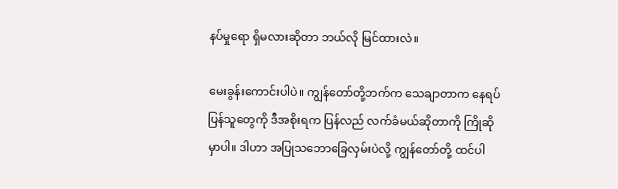နပ်မှုရော ရှိမလားဆိုတာ ဘယ်လို မြင်ထားလဲ။

မေးခွန်းကောင်းပါပဲ။ ကျွန်တော်တို့ဘက်က သေချာတာက နေရပ်ပြန်သူတွေကို ဒီအစိုးရက ပြန်လည် လက်ခံမယ်ဆိုတာကို ကြိုဆိုမှာပါ။ ဒါဟာ အပြုသဘောခြေလှမ်းပဲလို့ ကျွန်တော်တို့ ထင်ပါ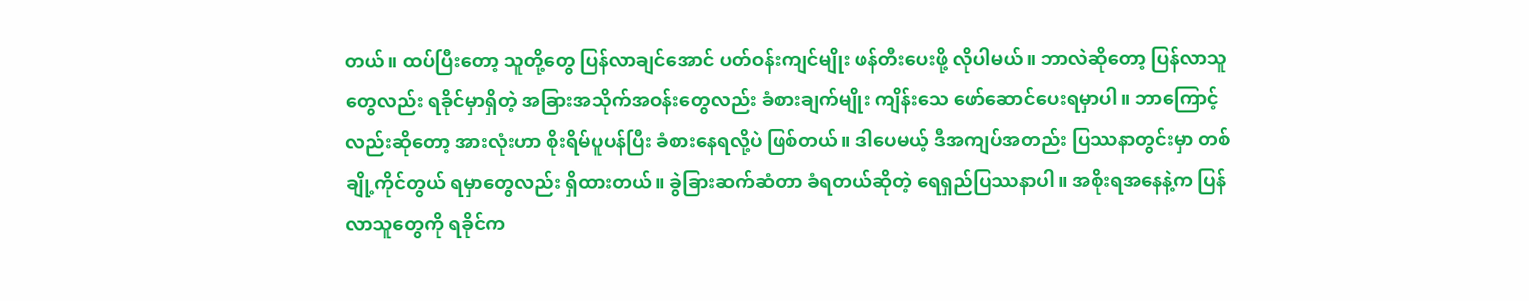တယ်။ ထပ်ပြီးတော့ သူတို့တွေ ပြန်လာချင်အောင် ပတ်ဝန်းကျင်မျိုး ဖန်တီးပေးဖို့ လိုပါမယ်။ ဘာလဲဆိုတော့ ပြန်လာသူတွေလည်း ရခိုင်မှာရှိတဲ့ အခြားအသိုက်အဝန်းတွေလည်း ခံစားချက်မျိုး ကျိန်းသေ ဖော်ဆောင်ပေးရမှာပါ။ ဘာကြောင့်လည်းဆိုတော့ အားလုံးဟာ စိုးရိမ်ပူပန်ပြီး ခံစားနေရလို့ပဲ ဖြစ်တယ်။ ဒါပေမယ့် ဒီအကျပ်အတည်း ပြဿနာတွင်းမှာ တစ်ချို့ကိုင်တွယ် ရမှာတွေလည်း ရှိထားတယ်။ ခွဲခြားဆက်ဆံတာ ခံရတယ်ဆိုတဲ့ ရေရှည်ပြဿနာပါ။ အစိုးရအနေနဲ့က ပြန်လာသူတွေကို ရခိုင်က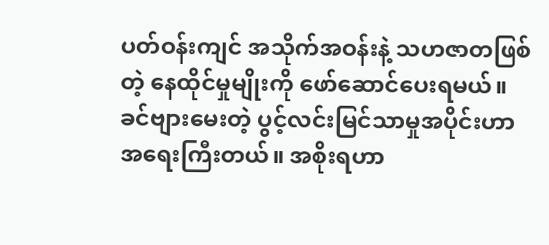ပတ်ဝန်းကျင် အသိုက်အဝန်းနဲ့ သဟဇာတဖြစ်တဲ့ နေထိုင်မှုမျိုးကို ဖော်ဆောင်ပေးရမယ်။ ခင်ဗျားမေးတဲ့ ပွင့်လင်းမြင်သာမှုအပိုင်းဟာ အရေးကြီးတယ်။ အစိုးရဟာ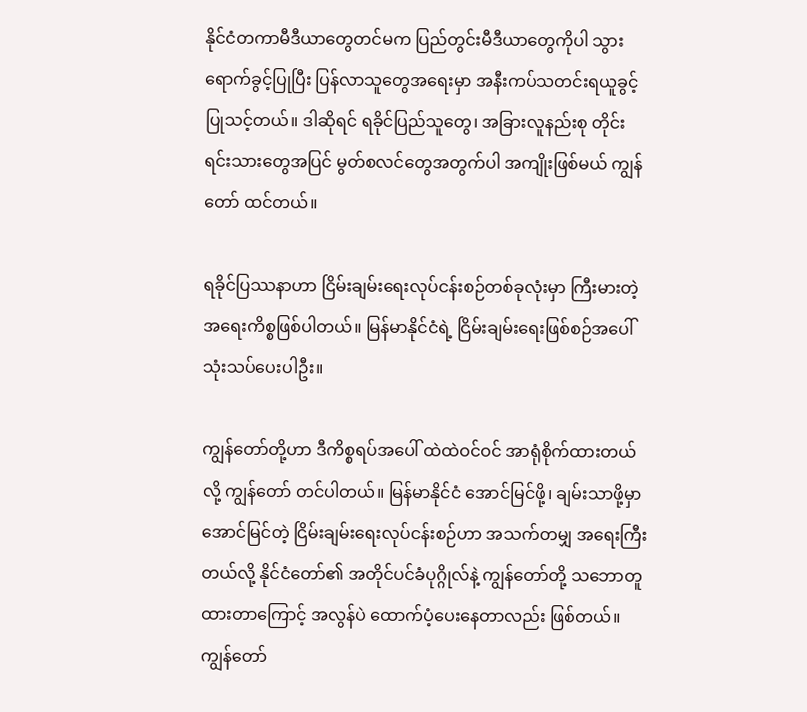နိုင်ငံတကာမီဒီယာတွေတင်မက ပြည်တွင်းမီဒီယာတွေကိုပါ သွားရောက်ခွင့်ပြုပြီး ပြန်လာသူတွေအရေးမှာ အနီးကပ်သတင်းရယူခွင့် ပြုသင့်တယ်။ ဒါဆိုရင် ရခိုင်ပြည်သူတွေ၊ အခြားလူနည်းစု တိုင်းရင်းသားတွေအပြင် မွတ်စလင်တွေအတွက်ပါ အကျိုးဖြစ်မယ် ကျွန်တော် ထင်တယ်။

ရခိုင်ပြဿနာဟာ ငြိမ်းချမ်းရေးလုပ်ငန်းစဉ်တစ်ခုလုံးမှာ ကြီးမားတဲ့ အရေးကိစ္စဖြစ်ပါတယ်။ မြန်မာနိုင်ငံရဲ့ ငြိမ်းချမ်းရေးဖြစ်စဉ်အပေါ် သုံးသပ်ပေးပါဦး။

ကျွန်တော်တို့ဟာ ဒီကိစ္စရပ်အပေါ် ထဲထဲဝင်ဝင် အာရုံစိုက်ထားတယ်လို့ ကျွန်တော် တင်ပါတယ်။ မြန်မာနိုင်ငံ အောင်မြင်ဖို့၊ ချမ်းသာဖို့မှာ အောင်မြင်တဲ့ ငြိမ်းချမ်းရေးလုပ်ငန်းစဉ်ဟာ အသက်တမျှ အရေးကြီးတယ်လို့ နိုင်ငံတော်၏ အတိုင်ပင်ခံပုဂ္ဂိုလ်နဲ့ ကျွန်တော်တို့ သဘောတူထားတာကြောင့် အလွန်ပဲ ထောက်ပံ့ပေးနေတာလည်း ဖြစ်တယ်။ ကျွန်တော်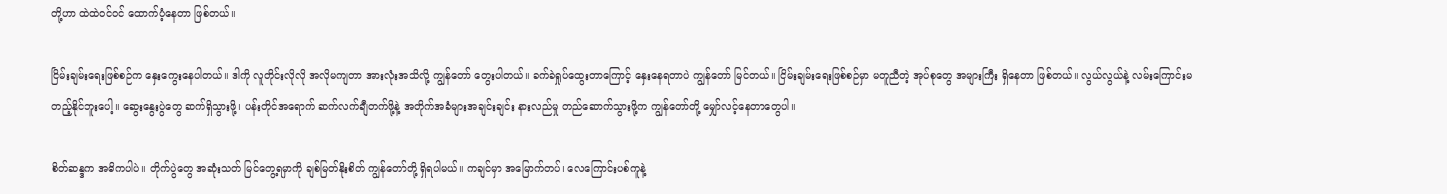တို့ဟာ ထဲထဲဝင်ဝင် ထောက်ပံ့နေတာ ဖြစ်တယ်။

ငြိမ်းချမ်းရေးဖြစ်စဉ်က နှေးကွေးနေပါတယ်။ ဒါကို လူတိုင်းလိုလို အလိုမကျတာ အားလုံးအသိလို့ ကျွန်တော် တွေးပါတယ်။ ခက်ခဲရှုပ်ထွေးတာကြောင့် နှေးနေရတာပဲ ကျွန်တော် မြင်တယ်။ ငြိမ်းချမ်းရေးဖြစ်စဉ်မှာ မတူညီတဲ့ အုပ်စုတွေ အများကြီး ရှိနေတာ ဖြစ်တယ်။ လွယ်လွယ်နဲ့ လမ်းကြောင်းမတည့်နိုင်ဘူးပေါ့။ ဆွေးနွေးပွဲတွေ ဆက်ရှိသွားဖို့၊ ပန်းတိုင်အရောက် ဆက်လက်ချီတက်ဖို့နဲ့ အတိုက်အခံများအချင်းချင်း နားလည်မှု တည်ဆောက်သွားဖို့က ကျွန်တော်တို့ မျှော်လင့်နေတာတွေပါ။

စိတ်ဆန္ဒက အဓိကပါပဲ။ တိုက်ပွဲတွေ အဆုံးသတ် မြင်တွေ့ရမှာကို ချစ်မြတ်နိုးစိတ် ကျွန်တော်တို့ ရှိရပါမယ်။ ကချင်မှာ အမြောက်တပ်၊ လေကြောင်းပစ်ကူနဲ့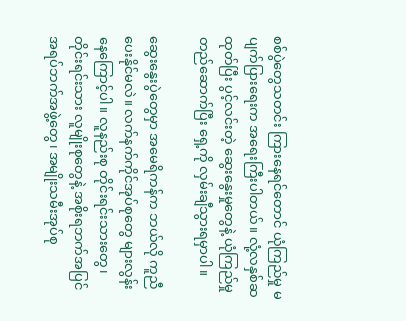စစ်ပွဲတွေသတင်း ကြားနေရင်တောင် ယုံကြည်မှု မပျက်ပြားရေးက အရေးကြီးပါတယ်။ လုံ့လနှစ်ဆထုတ်ပြီး ပွင့်လင်းတဲ့ ဆွေးနွေးမှုတွေနဲ့ ယုံကြည်မှု တည်ဆောက်ပြီး ရှေ့ကို လှမ်းချီသွားရမှာပါ။

ဆွေးနွေးပွဲတွေမှာ အမေရိကန်က ဘယ်လို ကူညီပေးနိုင်မလဲ။ လက်နက်ကိုင်အုပ်စုတွေ များလွန်း နေကြောင့်ပါ။ လူနည်းစု တိုင်းရင်းသားတွေ၊ တိုင်းရင်းသား လူမျိုးစုတွေနဲ့ အစိုးရဘက်အပြင် အရပ်ဘက်အဖွဲ့တွေ၊ အမျိုးသမီးအုပ်စု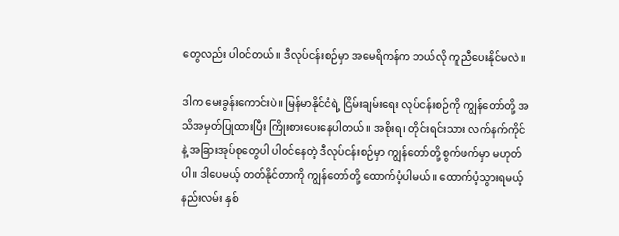တွေလည်း ပါ၀င်တယ်။ ဒီလုပ်ငန်းစဉ်မှာ အမေရိကန်က ဘယ်လို ကူညီပေးနိုင်မလဲ။

ဒါက မေးခွန်းကောင်းပဲ။ မြန်မာနိုင်ငံရဲ့ ငြိမ်းချမ်းရေး လုပ်ငန်းစဉ်ကို ကျွန်တော်တို့ အသိအမှတ်ပြုထားပြီး ကြိုးစားပေးနေပါတယ်။ အစိုးရ၊ တိုင်းရင်းသား လက်နက်ကိုင်နဲ့ အခြားအုပ်စုတွေပါ ပါ၀င်နေတဲ့ ဒီလုပ်ငန်းစဉ်မှာ ကျွန်တော်တို့ စွက်ဖက်မှာ မဟုတ်ပါ။ ဒါပေမယ့် တတ်နိုင်တာကို ကျွန်တော်တို့ ထောက်ပံ့ပါမယ်။ ထောက်ပံ့သွားရမယ့် နည်းလမ်း နှစ်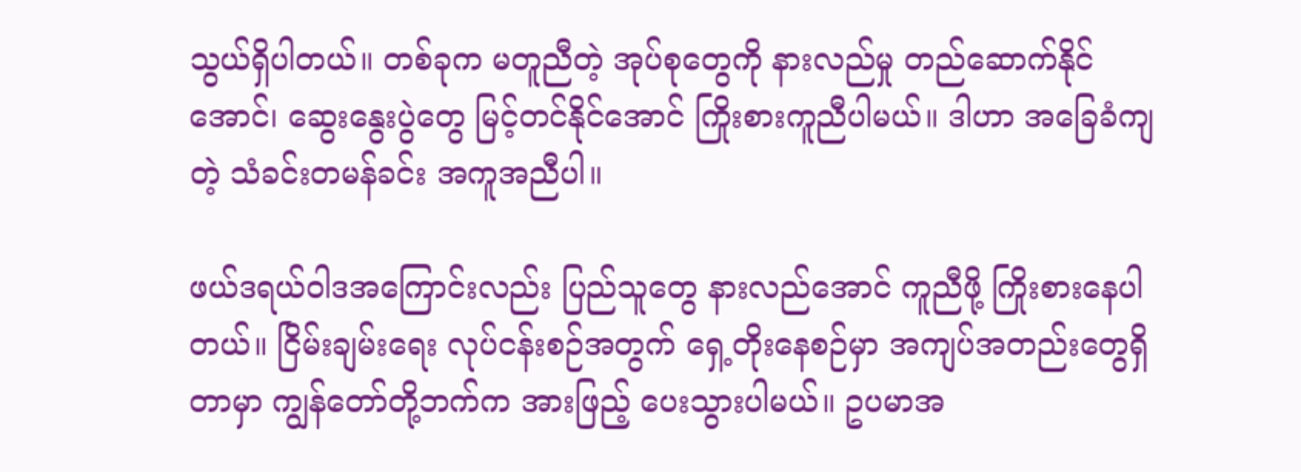သွယ်ရှိပါတယ်။ တစ်ခုက မတူညီတဲ့ အုပ်စုတွေကို နားလည်မှု တည်ဆောက်နိုင်အောင်၊ ဆွေးနွေးပွဲတွေ မြင့်တင်နိုင်အောင် ကြိုးစားကူညီပါမယ်။ ဒါဟာ အခြေခံကျတဲ့ သံခင်းတမန်ခင်း အကူအညီပါ။

ဖယ်ဒရယ်ဝါဒအကြောင်းလည်း ပြည်သူတွေ နားလည်အောင် ကူညီဖို့ ကြိုးစားနေပါတယ်။ ငြိမ်းချမ်းရေး လုပ်ငန်းစဉ်အတွက် ရှေ့တိုးနေစဉ်မှာ အကျပ်အတည်းတွေရှိတာမှာ ကျွန်တော်တို့ဘက်က အားဖြည့် ပေးသွားပါမယ်။ ဥပမာအ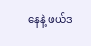နေနဲ့ ဖယ်ဒ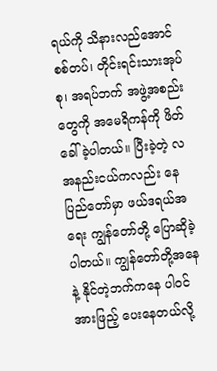ရယ်ကို သိနားလည်အောင် စစ်တပ်၊ တိုင်းရင်းသားအုပ်စု၊ အရပ်ဘက် အဖွဲ့အစည်းတွေကို အမေရိကန်ကို ဖိတ်ခေါ်ခဲ့ပါတယ်။ ပြီးခဲ့တဲ့ လအနည်းငယ်ကလည်း နေပြည်တော်မှာ ဖယ်ဒရယ်အရေး ကျွန်တော်တို့ ပြောဆိုခဲ့ပါတယ်။ ကျွန်တော်တို့အနေနဲ့ နိုင်တဲ့ဘက်ကနေ ပါ၀င်အားဖြည့် ပေးနေတယ်လို့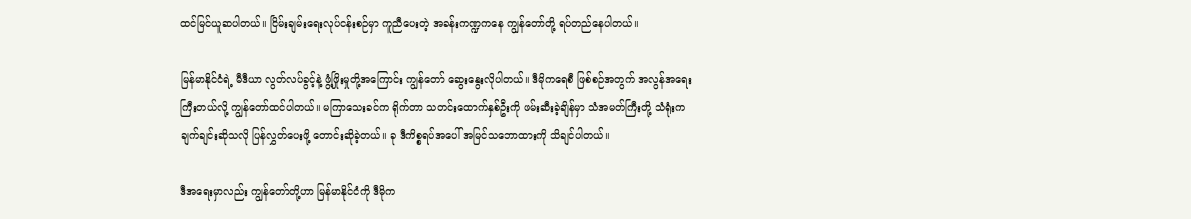ထင်မြင်ယူဆပါတယ်။ ငြိမ်းချမ်းရေးလုပ်ငန်းစဉ်မှာ ကူညီပေးတဲ့ အခန်းကဏ္ဍကနေ ကျွန်တော်တို့ ရပ်တည်နေပါတယ်။

မြန်မာနိုင်ငံရဲ့ မီဒီယာ လွတ်လပ်ခွင့်နဲ့ ဖွံ့ဖြိုးမှုတို့အကြောင်း ကျွန်တော် ဆွေးနွေးလိုပါတယ်။ ဒီမိုကရေစီ ဖြစ်စဉ်အတွက် အလွန်အရေးကြီးတယ်လို့ ကျွန်တော်ထင်ပါတယ်။ မကြာသေးခင်က ရိုက်တာ သတင်းထောက်နှစ်ဦးကို ဖမ်းဆီးခဲ့ချိန်မှာ သံအမတ်ကြီးတို့ သံရုံးက ချက်ချင်းဆိုသလို ပြန်လွှတ်ပေးဖို့ တောင်းဆိုခဲ့တယ်။ ခု ဒီကိစ္စရပ်အပေါ် အမြင်သဘောထားကို သိချင်ပါတယ်။

ဒီအရေးမှာလည်း ကျွန်တော်တို့ဟာ မြန်မာနိုင်ငံကို ဒီမိုက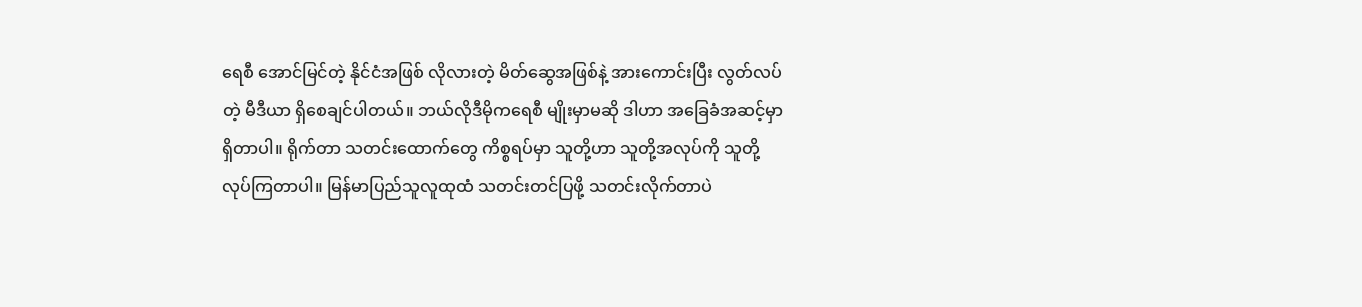ရေစီ အောင်မြင်တဲ့ နိုင်ငံအဖြစ် လိုလားတဲ့ မိတ်ဆွေအဖြစ်နဲ့ အားကောင်းပြီး လွတ်လပ်တဲ့ မီဒီယာ ရှိစေချင်ပါတယ်။ ဘယ်လိုဒီမိုကရေစီ မျိုးမှာမဆို ဒါဟာ အခြေခံအဆင့်မှာ ရှိတာပါ။ ရိုက်တာ သတင်းထောက်တွေ ကိစ္စရပ်မှာ သူတို့ဟာ သူတို့အလုပ်ကို သူတို့ လုပ်ကြတာပါ။ မြန်မာပြည်သူလူထုထံ သတင်းတင်ပြဖို့ သတင်းလိုက်တာပဲ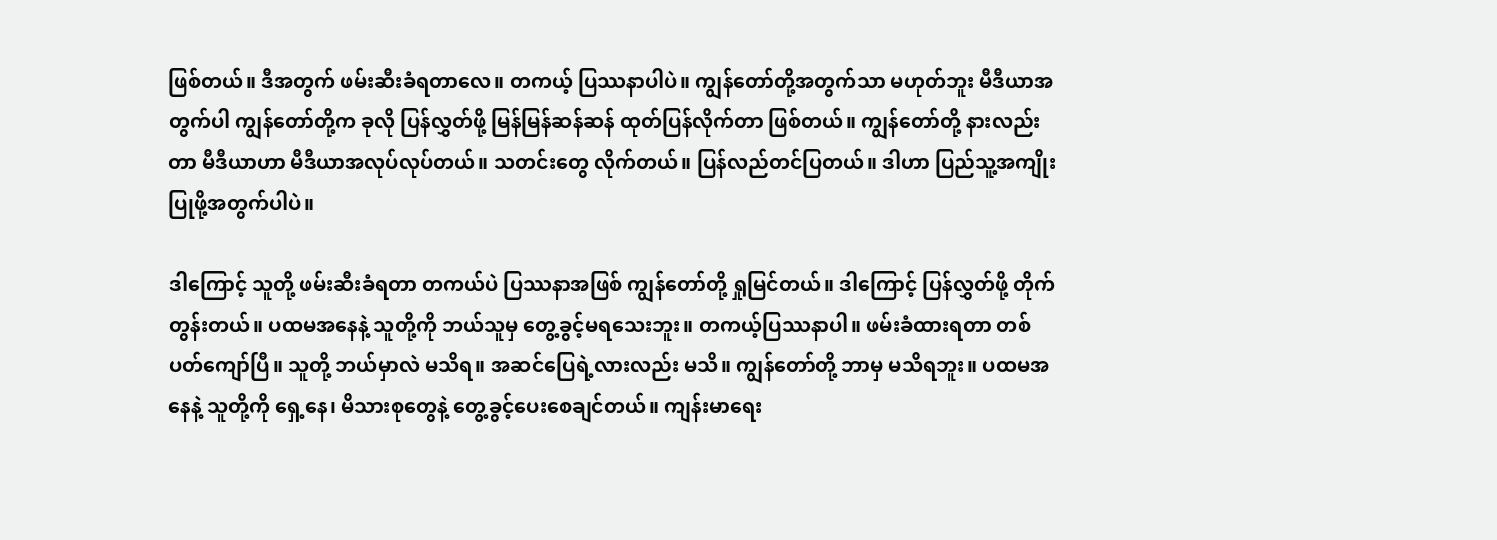ဖြစ်တယ်။ ဒီအတွက် ဖမ်းဆီးခံရတာလေ။ တကယ့် ပြဿနာပါပဲ။ ကျွန်တော်တို့အတွက်သာ မဟုတ်ဘူး မီဒီယာအတွက်ပါ ကျွန်တော်တို့က ခုလို ပြန်လွှတ်ဖို့ မြန်မြန်ဆန်ဆန် ထုတ်ပြန်လိုက်တာ ဖြစ်တယ်။ ကျွန်တော်တို့ နားလည်းတာ မီဒီယာဟာ မီဒီယာအလုပ်လုပ်တယ်။ သတင်းတွေ လိုက်တယ်။ ပြန်လည်တင်ပြတယ်။ ဒါဟာ ပြည်သူ့အကျိုးပြုဖို့အတွက်ပါပဲ။

ဒါကြောင့် သူတို့ ဖမ်းဆီးခံရတာ တကယ်ပဲ ပြဿနာအဖြစ် ကျွန်တော်တို့ ရှုမြင်တယ်။ ဒါကြောင့် ပြန်လွှတ်ဖို့ တိုက်တွန်းတယ်။ ပထမအနေနဲ့ သူတို့ကို ဘယ်သူမှ တွေ့ခွင့်မရသေးဘူး။ တကယ့်ပြဿနာပါ။ ဖမ်းခံထားရတာ တစ်ပတ်ကျော်ပြီ။ သူတို့ ဘယ်မှာလဲ မသိရ။ အဆင်ပြေရဲ့လားလည်း မသိ။ ကျွန်တော်တို့ ဘာမှ မသိရဘူး။ ပထမအနေနဲ့ သူတို့ကို ရှေ့နေ၊ မိသားစုတွေနဲ့ တွေ့ခွင့်ပေးစေချင်တယ်။ ကျန်းမာရေး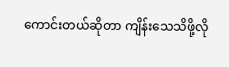ကောင်းတယ်ဆိုတာ ကျိန်းသေသိဖို့လို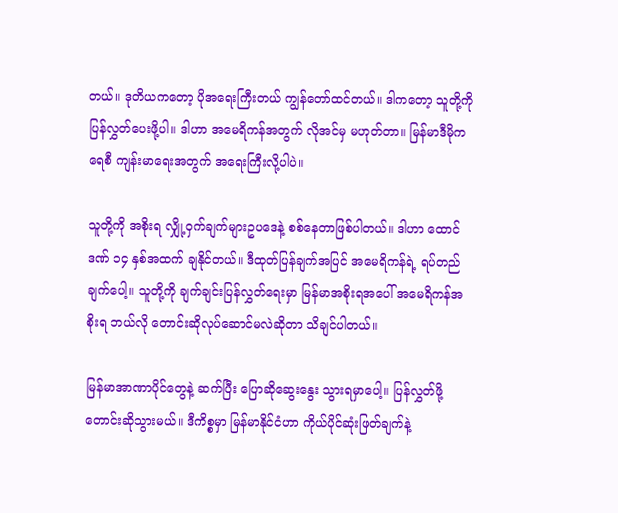တယ်။ ဒုတိယကတော့ ပိုအရေးကြီးတယ် ကျွန်တော်ထင်တယ်။ ဒါကတော့ သူတို့ကို ပြန်လွှတ်ပေးဖို့ပါ။ ဒါဟာ အမေရိကန်အတွက် လိုအင်မှ မဟုတ်တာ။ မြန်မာဒီမိုကရေစီ ကျန်းမာရေးအတွက် အရေးကြီးလို့ပါပဲ။

သူတို့ကို အစိုးရ လျှို့ဝှက်ချက်များဥပဒေနဲ့ စစ်နေတာဖြစ်ပါတယ်။ ဒါဟာ ထောင်ဒဏ် ၁၄ နှစ်အထက် ချနိုင်တယ်။ ဒီထုတ်ပြန်ချက်အပြင် အမေရိကန်ရဲ့ ရပ်တည်ချက်ပေါ့။ သူတို့ကို ချက်ချင်းပြန်လွှတ်ရေးမှာ မြန်မာအစိုးရအပေါ် အမေရိကန်အစိုးရ ဘယ်လို တောင်းဆိုလုပ်ဆောင်မလဲဆိုတာ သိချင်ပါတယ်။

မြန်မာအာဏာပိုင်တွေနဲ့ ဆက်ပြီး ပြောဆိုဆွေးနွေး သွားရမှာပေါ့။ ပြန်လွှတ်ဖို့ တောင်းဆိုသွားမယ်။ ဒီကိစ္စမှာ မြန်မာနိုင်ငံဟာ ကိုယ်ပိုင်ဆုံးဖြတ်ချက်နဲ့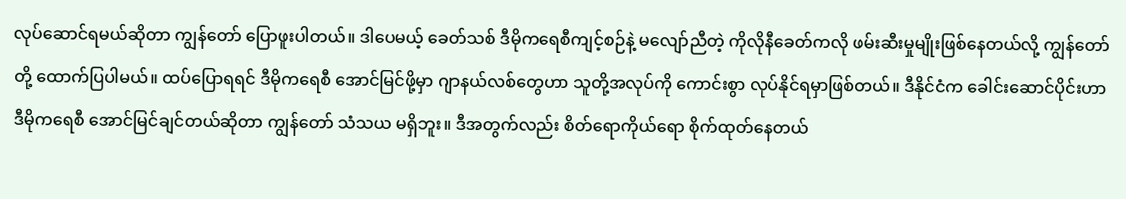လုပ်ဆောင်ရမယ်ဆိုတာ ကျွန်တော် ပြောဖူးပါတယ်။ ဒါပေမယ့် ခေတ်သစ် ဒီမိုကရေစီကျင့်စဉ်နဲ့ မလျော်ညီတဲ့ ကိုလိုနီခေတ်ကလို ဖမ်းဆီးမှုမျိုးဖြစ်နေတယ်လို့ ကျွန်တော်တို့ ထောက်ပြပါမယ်။ ထပ်ပြောရရင် ဒီမိုကရေစီ အောင်မြင်ဖို့မှာ ဂျာနယ်လစ်တွေဟာ သူတို့အလုပ်ကို ကောင်းစွာ လုပ်နိုင်ရမှာဖြစ်တယ်။ ဒီနိုင်ငံက ခေါင်းဆောင်ပိုင်းဟာ ဒီမိုကရေစီ အောင်မြင်ချင်တယ်ဆိုတာ ကျွန်တော် သံသယ မရှိဘူး။ ဒီအတွက်လည်း စိတ်ရောကိုယ်ရော စိုက်ထုတ်နေတယ်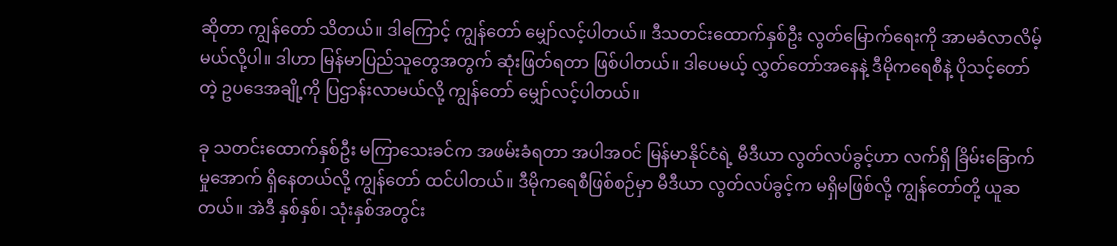ဆိုတာ ကျွန်တော် သိတယ်။ ဒါကြောင့် ကျွန်တော် မျှော်လင့်ပါတယ်။ ဒီသတင်းထောက်နှစ်ဦး လွတ်မြောက်ရေးကို အာမခံလာလိမ့်မယ်လို့ပါ။ ဒါဟာ မြန်မာပြည်သူတွေအတွက် ဆုံးဖြတ်ရတာ ဖြစ်ပါတယ်။ ဒါပေမယ့် လွှတ်တော်အနေနဲ့ ဒီမိုကရေစီနဲ့ ပိုသင့်တော်တဲ့ ဥပဒေအချို့ကို ပြဌာန်းလာမယ်လို့ ကျွန်တော် မျှော်လင့်ပါတယ်။

ခု သတင်းထောက်နှစ်ဦး မကြာသေးခင်က အဖမ်းခံရတာ အပါအဝင် မြန်မာနိုင်ငံရဲ့ မီဒီယာ လွတ်လပ်ခွင့်ဟာ လက်ရှိ ခြိမ်းခြောက်မှုအောက် ရှိနေတယ်လို့ ကျွန်တော် ထင်ပါတယ်။ ဒီမိုကရေစီဖြစ်စဉ်မှာ မီဒီယာ လွတ်လပ်ခွင့်က မရှိမဖြစ်လို့ ကျွန်တော်တို့ ယူဆတယ်။ အဲဒီ နှစ်နှစ်၊ သုံးနှစ်အတွင်း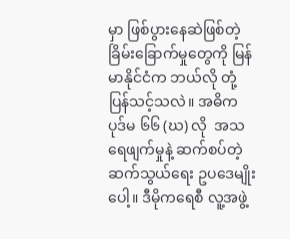မှာ ဖြစ်ပွားနေဆဲဖြစ်တဲ့ ခြိမ်းခြောက်မှုတွေကို မြန်မာနိုင်ငံက ဘယ်လို တုံ့ပြန်သင့်သလဲ။ အဓိက ပုဒ်မ ၆၆ (ဃ) လို  အသရေဖျက်မှုနဲ့ ဆက်စပ်တဲ့ ဆက်သွယ်ရေး ဥပဒေမျိုးပေါ့။ ဒီမိုကရေစီ လူ့အဖွဲ့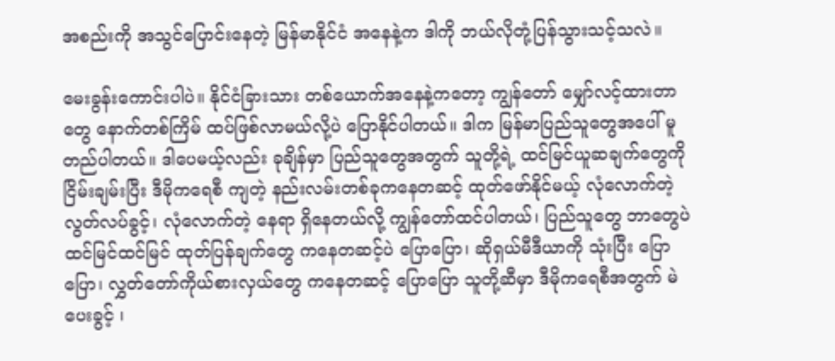အစည်းကို အသွင်ပြောင်းနေတဲ့ မြန်မာနိုင်ငံ အနေနဲ့က ဒါကို ဘယ်လိုတုံ့ပြန်သွားသင့်သလဲ။

မေးခွန်းကောင်းပါပဲ။ နိုင်ငံခြားသား တစ်ယောက်အနေနဲ့ကတော့ ကျွန်တော် မျှော်လင့်ထားတာတွေ နောက်တစ်ကြိမ် ထပ်ဖြစ်လာမယ်လို့ပဲ ပြောနိုင်ပါတယ်။ ဒါက မြန်မာပြည်သူတွေအပေါ် မူတည်ပါတယ်။ ဒါပေမယ့်လည်း ခုချိန်မှာ ပြည်သူတွေအတွက် သူတို့ရဲ့ ထင်မြင်ယူဆချက်တွေကို ငြိမ်းချမ်းပြီး ဒီမိုကရေစီ ကျတဲ့ နည်းလမ်းတစ်ခုကနေတဆင့် ထုတ်ဖော်နိုင်မယ့် လုံလောက်တဲ့ လွတ်လပ်ခွင့်၊ လုံလောက်တဲ့ နေရာ ရှိနေတယ်လို့ ကျွန်တော်ထင်ပါတယ်၊ ပြည်သူတွေ ဘာတွေပဲ ထင်မြင်ထင်မြင် ထုတ်ပြန်ချက်တွေ ကနေတဆင့်ပဲ ပြောပြော၊ ဆိုရှယ်မီဒီယာကို သုံးပြီး ပြောပြော၊ လွှတ်တော်ကိုယ်စားလှယ်တွေ ကနေတဆင့် ပြောပြော သူတို့ဆီမှာ ဒီမိုကရေစီအတွက် မဲပေးခွင့် ၊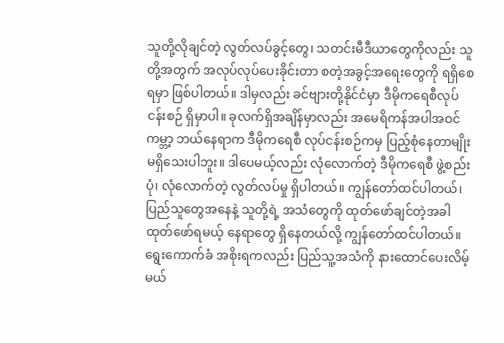သူတို့လိုချင်တဲ့ လွတ်လပ်ခွင့်တွေ၊ သတင်းမီဒီယာတွေကိုလည်း သူတို့အတွက် အလုပ်လုပ်ပေးခိုင်းတာ စတဲ့အခွင့်အရေးတွေကို ရရှိစေရမှာ ဖြစ်ပါတယ်။ ဒါမှလည်း ခင်ဗျားတို့နိုင်ငံမှာ ဒီမိုကရေစီလုပ်ငန်းစဉ် ရှိမှာပါ။ ခုလက်ရှိအချိန်မှာလည်း အမေရိကန်အပါအဝင် ကမ္ဘာ့ ဘယ်နေရာက ဒီမိုကရေစီ လုပ်ငန်းစဉ်ကမှ ပြည့်စုံနေတာမျိုး မရှိသေးပါဘူး။ ဒါပေမယ့်လည်း လုံလောက်တဲ့ ဒီမိုကရေစီ ဖွဲ့စည်းပုံ၊ လုံလောက်တဲ့ လွတ်လပ်မှု ရှိပါတယ်။ ကျွန်တော်ထင်ပါတယ်၊  ပြည်သူတွေအနေနဲ့ သူတို့ရဲ့ အသံတွေကို ထုတ်ဖော်ချင်တဲ့အခါ ထုတ်ဖော်ရမယ့် နေရာတွေ ရှိနေတယ်လို့ ကျွန်တော်ထင်ပါတယ်။ ရွေးကောက်ခံ အစိုးရကလည်း ပြည်သူ့အသံကို နားထောင်ပေးလိမ့်မယ်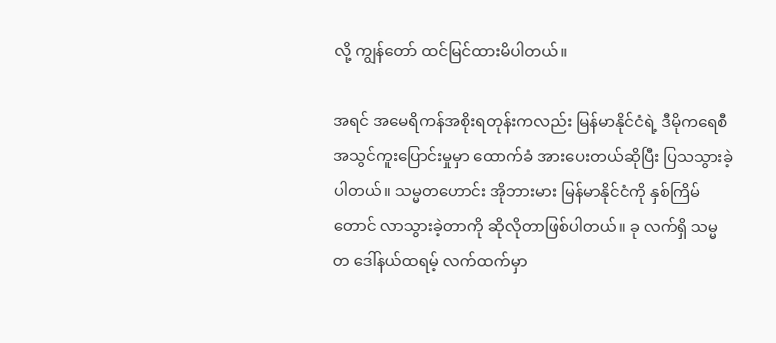လို့ ကျွန်တော် ထင်မြင်ထားမိပါတယ်။

အရင် အမေရိကန်အစိုးရတုန်းကလည်း မြန်မာနိုင်ငံရဲ့ ဒီမိုကရေစီ အသွင်ကူးပြောင်းမှုမှာ ထောက်ခံ အားပေးတယ်ဆိုပြီး ပြသသွားခဲ့ပါတယ်။ သမ္မတဟောင်း အိုဘားမား မြန်မာနိုင်ငံကို နှစ်ကြိမ်တောင် လာသွားခဲ့တာကို ဆိုလိုတာဖြစ်ပါတယ်။ ခု လက်ရှိ သမ္မတ ဒေါ်နယ်ထရမ့် လက်ထက်မှာ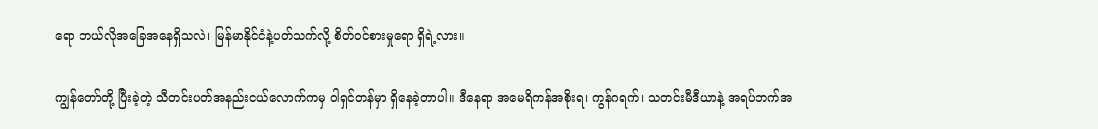ရော ဘယ်လိုအခြေအနေရှိသလဲ၊ မြန်မာနိုင်ငံနဲ့ပတ်သက်လို့ စိတ်ဝင်စားမှုရော ရှိရဲ့လား။

ကျွန်တော်တို့ ပြီးခဲ့တဲ့ သီတင်းပတ်အနည်းငယ်လောက်ကမှ ၀ါရှင်တန်မှာ ရှိနေခဲ့တာပါ။ ဒီနေရာ အမေရိကန်အစိုးရ၊ ကွန်ဂရက်၊ သတင်းမီဒီယာနဲ့ အရပ်ဘက်အ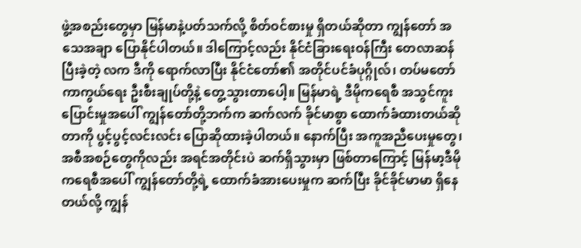ဖွဲ့အစည်းတွေမှာ မြန်မာနဲ့ပတ်သက်လို့ စိတ်ဝင်စားမှု ရှိတယ်ဆိုတာ ကျွန်တော် အသေအချာ ပြောနိုင်ပါတယ်။ ဒါကြောင့်လည်း နိုင်ငံခြားရေးဝန်ကြီး တေလာဆန် ပြီးခဲ့တဲ့ လက ဒီကို ရောက်လာပြီး နိုင်ငံတော်၏ အတိုင်ပင်ခံပုဂ္ဂိုလ်၊ တပ်မတော် ကာကွယ်ရေး ဦးစီးချုပ်တို့နဲ့ တွေ့သွားတာပေါ့။ မြန်မာရဲ့ ဒီမိုကရေစီ အသွင်ကူးပြောင်းမှုအပေါ် ကျွန်တော်တို့ဘက်က ဆက်လက် ခိုင်မာစွာ ထောက်ခံထားတယ်ဆိုတာကို ပွင့်ပွင့်လင်းလင်း ပြောဆိုထားခဲ့ပါတယ်။ နောက်ပြီး အကူအညီပေးမှုတွေ၊ အစီအစဉ်တွေကိုလည်း အရင်အတိုင်းပဲ ဆက်ရှိသွားမှာ ဖြစ်တာကြောင့် မြန်မာ့ဒီမိုကရေစီအပေါ် ကျွန်တော်တို့ရဲ့ ထောက်ခံအားပေးမှုက ဆက်ပြီး ခိုင်ခိုင်မာမာ ရှိနေတယ်လို့ ကျွန်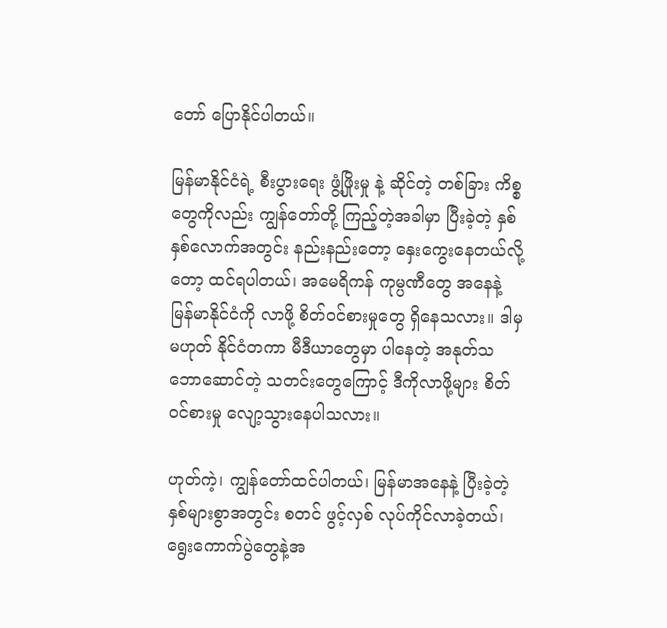တော် ပြောနိုင်ပါတယ်။

မြန်မာနိုင်ငံရဲ့ စီးပွားရေး ဖွံ့ဖြိုးမှု နဲ့ ဆိုင်တဲ့ တစ်ခြား ကိစ္စတွေကိုလည်း ကျွန်တော်တို့ ကြည့်တဲ့အခါမှာ ပြီးခဲ့တဲ့ နှစ်နှစ်လောက်အတွင်း နည်းနည်းတော့ နှေးကွေးနေတယ်လို့တော့ ထင်ရပါတယ်၊ အမေရိကန် ကုမ္ပဏီတွေ အနေနဲ့ မြန်မာနိုင်ငံကို လာဖို့ စိတ်ဝင်စားမှုတွေ ရှိနေသလား။ ဒါမှမဟုတ် နိုင်ငံတကာ မီဒီယာတွေမှာ ပါနေတဲ့ အနုတ်သဘောဆောင်တဲ့ သတင်းတွေကြောင့် ဒီကိုလာဖို့များ စိတ်ဝင်စားမှု လျော့သွားနေပါသလား။

ဟုတ်ကဲ့၊ ကျွန်တော်ထင်ပါတယ်၊ မြန်မာအနေနဲ့ ပြီးခဲ့တဲ့ နှစ်များစွာအတွင်း စတင် ဖွင့်လှစ် လုပ်ကိုင်လာခဲ့တယ်၊ ရွေးကောက်ပွဲတွေနဲ့အ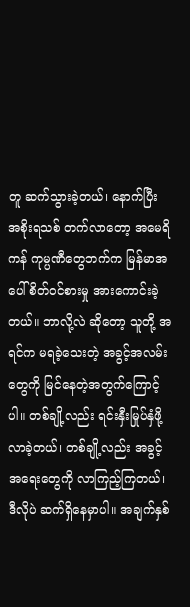တူ ဆက်သွားခဲ့တယ်၊ နောက်ပြီး အစိုးရသစ် တက်လာတော့ အမေရိကန် ကုမ္ပဏီတွေဘက်က မြန်မာအပေါ် စိတ်ဝင်စားမှု အားကောင်းခဲ့တယ်။ ဘာလို့လဲ ဆိုတော့ သူတို့ အရင်က မရခဲ့သေးတဲ့ အခွင့်အလမ်းတွေကို မြင်နေတဲ့အတွက်ကြောင့်ပါ။ တစ်ချို့လည်း ရင်းနှီးမြုပ်နှံဖို့ လာခဲ့တယ်၊ တစ်ချို့လည်း အခွင့်အရေးတွေကို လာကြည့်ကြတယ်၊ ဒီလိုပဲ ဆက်ရှိနေမှာပါ။ အချက်နှစ်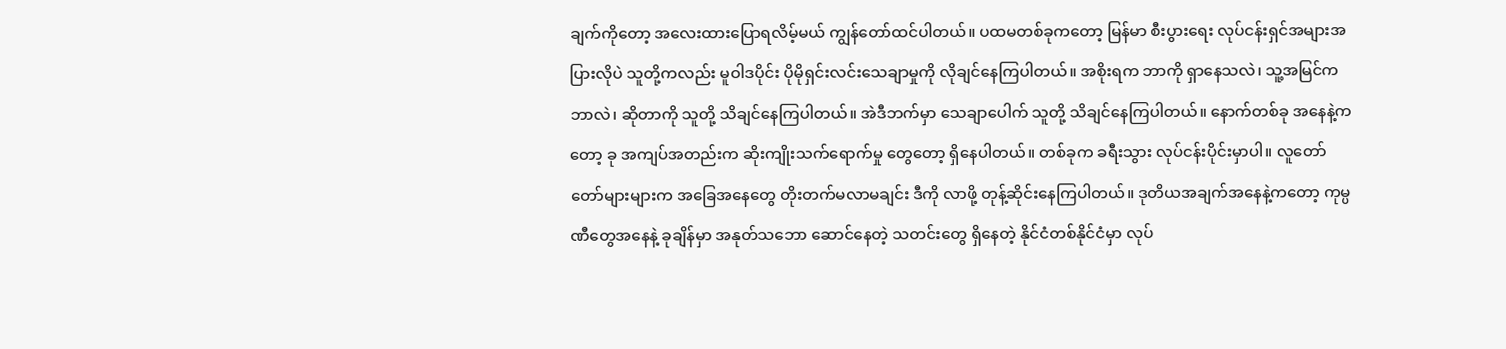ချက်ကိုတော့ အလေးထားပြောရလိမ့်မယ် ကျွန်တော်ထင်ပါတယ်။ ပထမတစ်ခုကတော့ မြန်မာ စီးပွားရေး လုပ်ငန်းရှင်အများအပြားလိုပဲ သူတို့ကလည်း မူဝါဒပိုင်း ပိုမိုရှင်းလင်းသေချာမှုကို လိုချင်နေကြပါတယ်။ အစိုးရက ဘာကို ရှာနေသလဲ၊ သူ့အမြင်က ဘာလဲ၊ ဆိုတာကို သူတို့ သိချင်နေကြပါတယ်။ အဲဒီဘက်မှာ သေချာပေါက် သူတို့ သိချင်နေကြပါတယ်။ နောက်တစ်ခု အနေနဲ့ကတော့ ခု အကျပ်အတည်းက ဆိုးကျိုးသက်ရောက်မှု တွေတော့ ရှိနေပါတယ်။ တစ်ခုက ခရီးသွား လုပ်ငန်းပိုင်းမှာပါ။ လူတော်တော်များများက အခြေအနေတွေ တိုးတက်မလာမချင်း ဒီကို လာဖို့ တုန့်ဆိုင်းနေကြပါတယ်။ ဒုတိယအချက်အနေနဲ့ကတော့ ကုမ္ပဏီတွေအနေနဲ့ ခုချိန်မှာ အနုတ်သဘော ဆောင်နေတဲ့ သတင်းတွေ ရှိနေတဲ့ နိုင်ငံတစ်နိုင်ငံမှာ လုပ်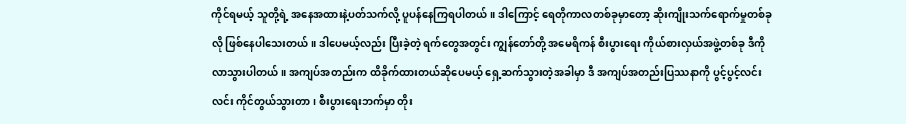ကိုင်ရမယ့် သူတို့ရဲ့ အနေအထားနဲ့ပတ်သက်လို့ ပူပန်နေကြရပါတယ်။ ဒါကြောင့် ရေတိုကာလတစ်ခုမှာတော့ ဆိုးကျိုးသက်ရောက်မှုတစ်ခုလို ဖြစ်နေပါသေးတယ်။ ဒါပေမယ့်လည်း ပြီးခဲ့တဲ့ ရက်တွေအတွင်း ကျွန်တော်တို့ အမေရိကန် စီးပွားရေး ကိုယ်စားလှယ်အဖွဲ့တစ်ခု ဒီကို လာသွားပါတယ်။ အကျပ်အတည်းက ထိခိုက်ထားတယ်ဆိုပေမယ့် ရှေ့ဆက်သွားတဲ့အခါမှာ ဒီ အကျပ်အတည်းပြဿနာကို ပွင့်ပွင့်လင်းလင်း ကိုင်တွယ်သွားတာ၊ စီးပွားရေးဘက်မှာ တိုး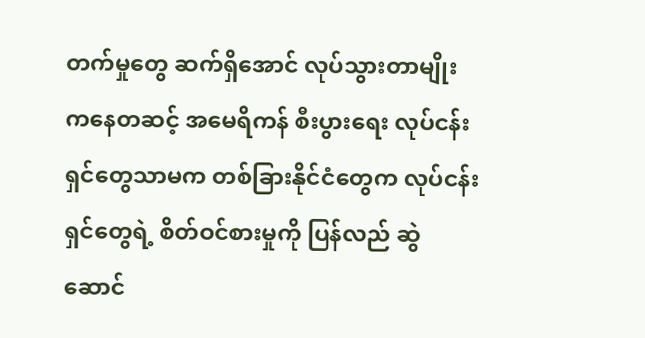တက်မှုတွေ ဆက်ရှိအောင် လုပ်သွားတာမျိုးကနေတဆင့် အမေရိကန် စီးပွားရေး လုပ်ငန်းရှင်တွေသာမက တစ်ခြားနိုင်ငံတွေက လုပ်ငန်းရှင်တွေရဲ့ စိတ်ဝင်စားမှုကို ပြန်လည် ဆွဲဆောင်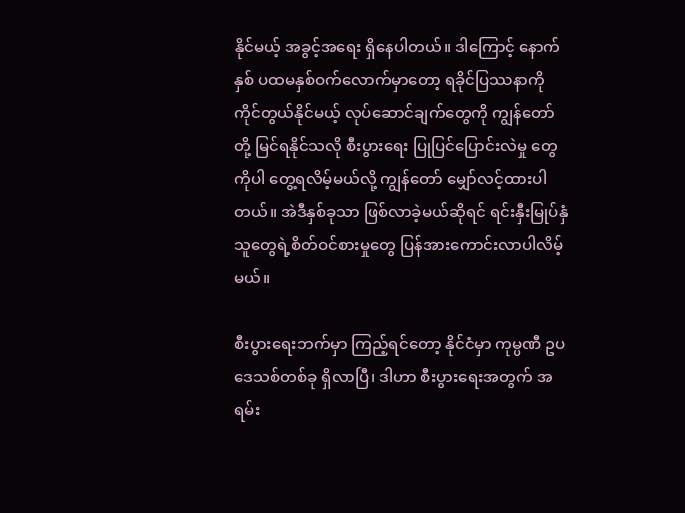နိုင်မယ့် အခွင့်အရေး ရှိနေပါတယ်။ ဒါကြောင့် နောက်နှစ် ပထမနှစ်ဝက်လောက်မှာတော့ ရခိုင်ပြဿနာကို ကိုင်တွယ်နိုင်မယ့် လုပ်ဆောင်ချက်တွေကို ကျွန်တော်တို့ မြင်ရနိုင်သလို စီးပွားရေး ပြုပြင်ပြောင်းလဲမှု တွေကိုပါ တွေ့ရလိမ့်မယ်လို့ ကျွန်တော် မျှော်လင့်ထားပါတယ်။ အဲဒီနှစ်ခုသာ ဖြစ်လာခဲ့မယ်ဆိုရင် ရင်းနှီးမြုပ်နှံသူတွေရဲ့စိတ်ဝင်စားမှုတွေ ပြန်အားကောင်းလာပါလိမ့်မယ်။

စီးပွားရေးဘက်မှာ ကြည့်ရင်တော့ နိုင်ငံမှာ ကုမ္ပဏီ ဥပဒေသစ်တစ်ခု ရှိလာပြီ၊ ဒါဟာ စီးပွားရေးအတွက် အရမ်း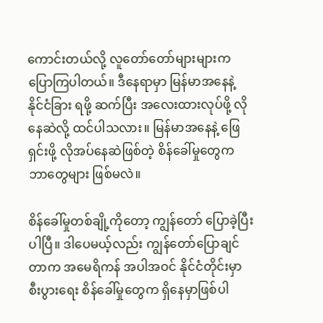ကောင်းတယ်လို့ လူတော်တော်များများက ပြောကြပါတယ်။ ဒီနေရာမှာ မြန်မာအနေနဲ့   နိုင်ငံခြား ရဖို့ ဆက်ပြီး အလေးထားလုပ်ဖို့ လိုနေဆဲလို့ ထင်ပါသလား။ မြန်မာအနေနဲ့ ဖြေရှင်းဖို့ လိုအပ်နေဆဲဖြစ်တဲ့ စိန်ခေါ်မှုတွေက ဘာတွေများ ဖြစ်မလဲ။

စိန်ခေါ်မှုတစ်ချို့ကိုတော့ ကျွန်တော် ပြောခဲ့ပြီးပါပြီ။ ဒါပေမယ့်လည်း ကျွန်တော်ပြောချင်တာက အမေရိကန် အပါအဝင် နိုင်ငံတိုင်းမှာ စီးပွားရေး စိန်ခေါ်မှုတွေက ရှိနေမှာဖြစ်ပါ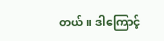တယ်။ ဒါကြောင့်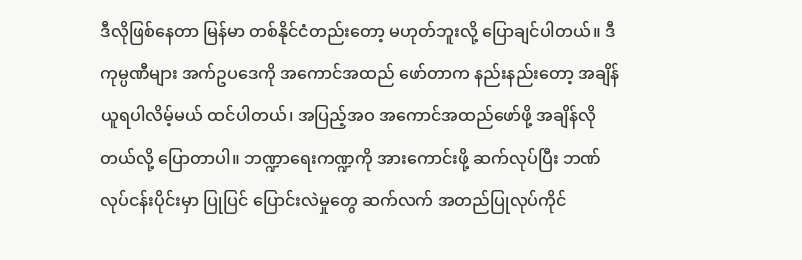ဒီလိုဖြစ်နေတာ မြန်မာ တစ်နိုင်ငံတည်းတော့ မဟုတ်ဘူးလို့ ပြောချင်ပါတယ်။ ဒီ ကုမ္ပဏီများ အက်ဥပဒေကို အကောင်အထည် ဖော်တာက နည်းနည်းတော့ အချိန်ယူရပါလိမ့်မယ် ထင်ပါတယ်၊ အပြည့်အဝ အကောင်အထည်ဖော်ဖို့ အချိန်လိုတယ်လို့ ပြောတာပါ။ ဘဏ္ဍာရေးကဏ္ဍကို အားကောင်းဖို့ ဆက်လုပ်ပြီး ဘဏ်လုပ်ငန်းပိုင်းမှာ ပြုပြင် ပြောင်းလဲမှုတွေ ဆက်လက် အတည်ပြုလုပ်ကိုင်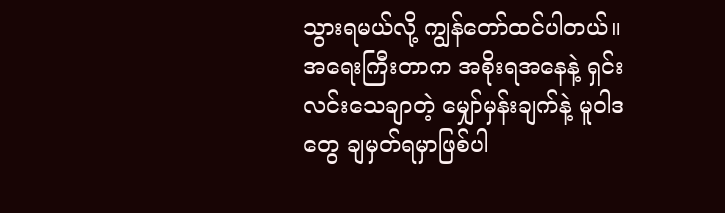သွားရမယ်လို့ ကျွန်တော်ထင်ပါတယ်။ အရေးကြီးတာက အစိုးရအနေနဲ့ ရှင်းလင်းသေချာတဲ့ မျှော်မှန်းချက်နဲ့ မူဝါဒတွေ ချမှတ်ရမှာဖြစ်ပါ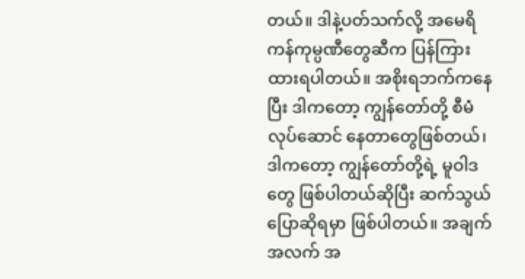တယ်။ ဒါနဲ့ပတ်သက်လို့ အမေရိကန်ကုမ္ပဏီတွေဆီက ပြန်ကြားထားရပါတယ်။ အစိုးရဘက်ကနေပြီး ဒါကတော့ ကျွန်တော်တို့ စီမံလုပ်ဆောင် နေတာတွေဖြစ်တယ်၊ ဒါကတော့ ကျွန်တော်တို့ရဲ့ မူဝါဒတွေ ဖြစ်ပါတယ်ဆိုပြီး ဆက်သွယ် ပြောဆိုရမှာ ဖြစ်ပါတယ်။ အချက်အလက် အ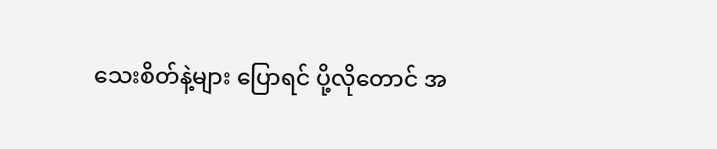သေးစိတ်နဲ့များ ပြောရင် ပို့လိုတောင် အ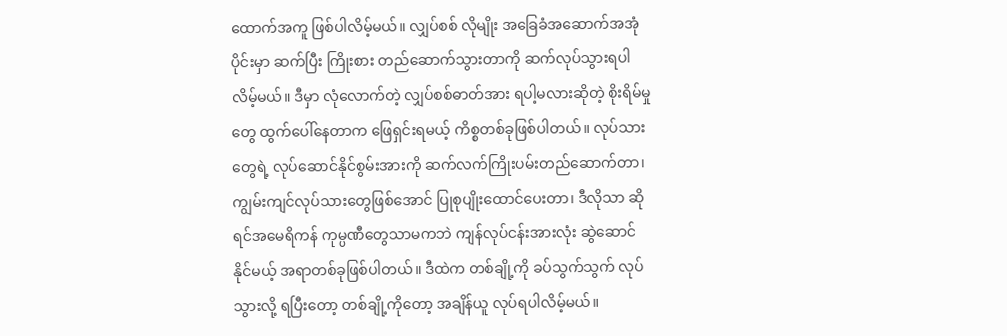ထောက်အကူ ဖြစ်ပါလိမ့်မယ်။ လျှပ်စစ် လိုမျိုး အခြေခံအဆောက်အအုံပိုင်းမှာ ဆက်ပြီး ကြိုးစား တည်ဆောက်သွားတာကို ဆက်လုပ်သွားရပါလိမ့်မယ်။ ဒီမှာ လုံလောက်တဲ့ လျှပ်စစ်ဓာတ်အား ရပါ့မလားဆိုတဲ့ စိုးရိမ်မှုတွေ ထွက်ပေါ်နေတာက ဖြေရှင်းရမယ့် ကိစ္စတစ်ခုဖြစ်ပါတယ်။ လုပ်သားတွေရဲ့ လုပ်ဆောင်နိုင်စွမ်းအားကို ဆက်လက်ကြိုးပမ်းတည်ဆောက်တာ၊ ကျွမ်းကျင်လုပ်သားတွေဖြစ်အောင် ပြုစုပျိုးထောင်ပေးတာ၊ ဒီလိုသာ ဆိုရင်အမေရိကန် ကုမ္ပဏီတွေသာမကဘဲ ကျန်လုပ်ငန်းအားလုံး ဆွဲဆောင်နိုင်မယ့် အရာတစ်ခုဖြစ်ပါတယ်။ ဒီထဲက တစ်ချို့ကို ခပ်သွက်သွက် လုပ်သွားလို့ ရပြီးတော့ တစ်ချို့ကိုတော့ အချိန်ယူ လုပ်ရပါလိမ့်မယ်။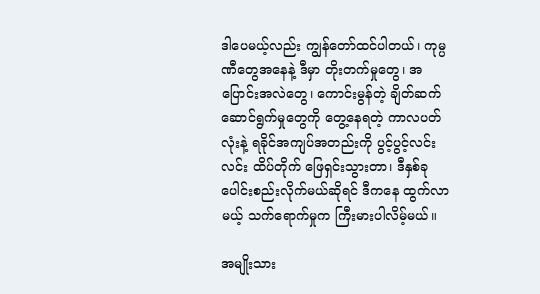ဒါပေမယ့်လည်း ကျွန်တော်ထင်ပါတယ်၊ ကုမ္ပဏီတွေအနေနဲ့ ဒီမှာ တိုးတက်မှုတွေ၊ အပြောင်းအလဲတွေ၊ ကောင်းမွန်တဲ့ ချိတ်ဆက်ဆောင်ရွက်မှုတွေကို တွေ့နေရတဲ့ ကာလပတ်လုံးနဲ့ ရခိုင်အကျပ်အတည်းကို ပွင့်ပွင့်လင်းလင်း ထိပ်တိုက် ဖြေရှင်းသွားတာ၊ ဒီနှစ်ခု ပေါင်းစည်းလိုက်မယ်ဆိုရင် ဒီကနေ ထွက်လာမယ့် သက်ရောက်မှုက ကြီးမားပါလိမ့်မယ်။

အမျိုးသား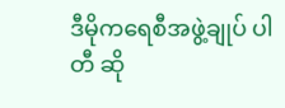ဒီမိုကရေစီအဖွဲ့ချုပ် ပါတီ ဆို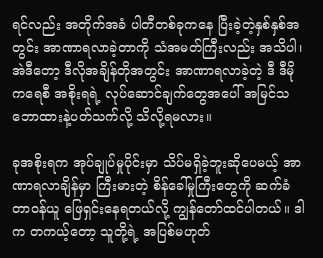ရင်လည်း အတိုက်အခံ ပါတီတစ်ခုကနေ ပြီးခဲ့တဲ့နှစ်နှစ်အတွင်း အာဏာရလာခဲ့တာကို သံအမတ်ကြီးလည်း အသိပါ၊ အဲဒီတော့ ဒီလိုအချိန်တိုအတွင်း အာဏာရလာခဲ့တဲ့ ဒီ ဒီမိုကရေစီ အစိုးရရဲ့ လုပ်ဆောင်ချက်တွေအပေါ် အမြင်သဘောထားနဲ့ပတ်သက်လို့ သိလို့ရမလား။

ခုအစိုးရက အုပ်ချုပ်မှုပိုင်းမှာ သိပ်မရှိခဲ့ဘူးဆိုပေမယ့် အာဏာရလာချိန်မှာ ကြီးမားတဲ့ စိန်ခေါ်မှုကြီးတွေကို ဆက်ခံတာဝန်ယူ ဖြေရှင်းနေရတယ်လို့ ကျွန်တော်ထင်ပါတယ်။ ဒါက တကယ့်တော့ သူတို့ရဲ့ အပြစ်မဟုတ်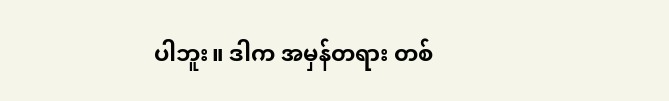ပါဘူး။ ဒါက အမှန်တရား တစ်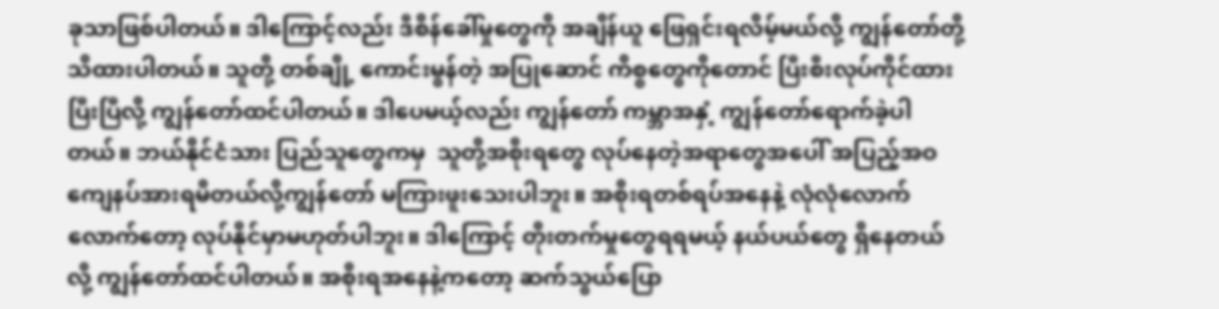ခုသာဖြစ်ပါတယ်။ ဒါကြောင့်လည်း ဒီစိန်ခေါ်မှုတွေကို အချိန်ယူ ဖြေရှင်းရလိမ့်မယ်လို့ ကျွန်တော်တို့ သိထားပါတယ်။ သူတို့ တစ်ချို့ ကောင်းမွန်တဲ့ အပြုဆောင် ကိစ္စတွေကိုတောင် ပြီးစီးလုပ်ကိုင်ထားပြီးပြီလို့ ကျွန်တော်ထင်ပါတယ်။ ဒါပေမယ့်လည်း ကျွန်တော် ကမ္ဘာအနှံ့ ကျွန်တော်ရောက်ခဲ့ပါတယ်။ ဘယ်နိုင်ငံသား ပြည်သူတွေကမှ  သူတို့အစိုးရတွေ လုပ်နေတဲ့အရာတွေအပေါ် အပြည့်အဝ ကျေနပ်အားရမိတယ်လို့ကျွန်တော် မကြားဖူးသေးပါဘူး။ အစိုးရတစ်ရပ်အနေနဲ့ လုံလုံလောက်လောက်တော့ လုပ်နိုင်မှာမဟုတ်ပါဘူး။ ဒါကြောင့် တိုးတက်မှုတွေရရမယ့် နယ်ပယ်တွေ ရှိနေတယ်လို့ ကျွန်တော်ထင်ပါတယ်။ အစိုးရအနေနဲ့ကတော့ ဆက်သွယ်ပြော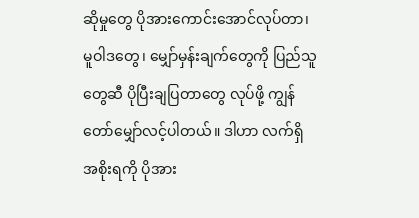ဆိုမှုတွေ ပိုအားကောင်းအောင်လုပ်တာ၊ မူဝါဒတွေ၊ မျှော်မှန်းချက်တွေကို ပြည်သူတွေဆီ ပိုပြီးချပြတာတွေ လုပ်ဖို့ ကျွန်တော်မျှော်လင့်ပါတယ်။ ဒါဟာ လက်ရှိအစိုးရကို ပိုအား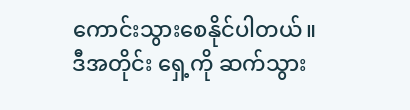ကောင်းသွားစေနိုင်ပါတယ်။ ဒီအတိုင်း ရှေ့ကို ဆက်သွား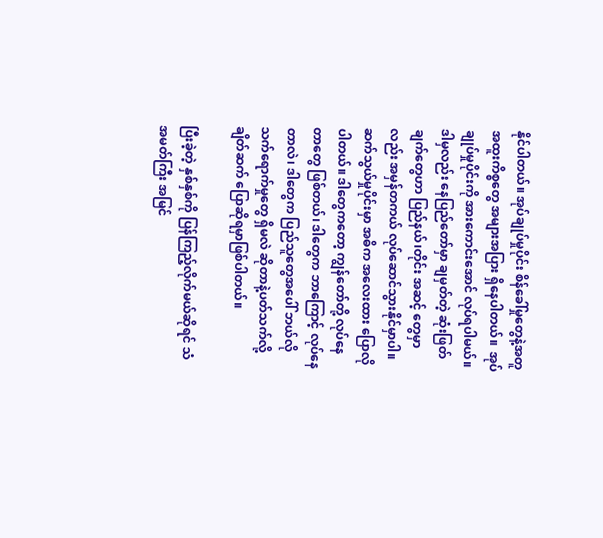နိုင်ပါတယ်။ အုပ်ချုပ်မှုပိုင်း စိန်ခေါ်မှုတွေနဲ့အတူ အထူးကိစ္စတွေ အများအပြား ရှိနေပါတယ်။  အုပ်ချုပ်မှုပိုင်းကို အားကောင်းအောင် လုပ်ရပါမယ်။ ဒါမှလည်း နေပြည်တော်မှာ ချမှတ်တဲ့ ဆုံးဖြတ်ချက်တွေဟာ ပြည်နယ်၊တိုင်း အဆင့် တွေမှာလည်း အမှန်တကယ် လုပ်ဆောင်သွားနိုင်မှာပါ။  ဆက်သွယ်မှုပိုင်းမှာ အဓိက အလေးထား ပြောလိုပါတယ်။ ဒါတွေကတော့ ကျွန်တော်တို့ လုပ်နေတာတွေ ဖြစ်တယ်၊ ဒါတွေက ဘာကြောင့် လုပ်နေတာလဲ၊ ဒါတွေက ပြည်သူတွေအပေါ် ဘယ်လို သက်ရောက်မှုတွေ ရှိမလဲ ဆိုတာနဲ့ပတ်သက်လို့ ချိတ်ဆက် ပြောဆိုရမှာဖြစ်ပါတယ်။

ပြီးခဲ့တဲ့ နှစ်နှစ်ကို ပြန်ကြည့်လိုက်မယ်ဆိုရင် သံအမတ်ကြီး အမြင်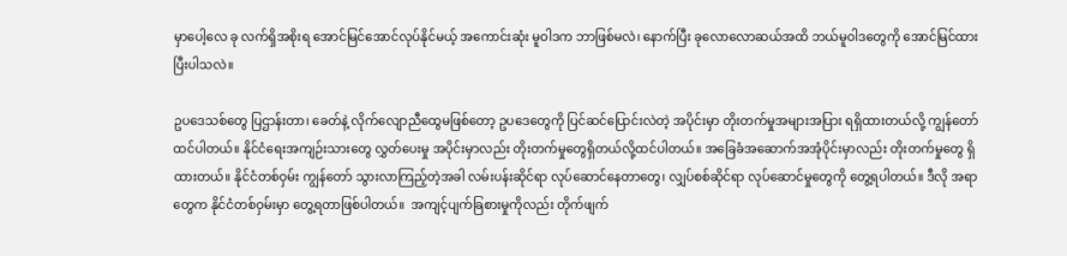မှာပေါ့လေ ခု လက်ရှိအစိုးရ အောင်မြင်အောင်လုပ်နိုင်မယ့် အကောင်းဆုံး မူဝါဒက ဘာဖြစ်မလဲ၊ နောက်ပြီး ခုလောလောဆယ်အထိ ဘယ်မူဝါဒတွေကို အောင်မြင်ထားပြီးပါသလဲ။

ဥပဒေသစ်တွေ ပြဌာန်းတာ၊ ခေတ်နဲ့ လိုက်လျောညီထွေမဖြစ်တော့ ဥပဒေတွေကို ပြင်ဆင်ပြောင်းလဲတဲ့ အပိုင်းမှာ တိုးတက်မှုအများအပြား ရရှိထားတယ်လို့ ကျွန်တော်ထင်ပါတယ်။ နိုင်ငံရေးအကျဉ်းသားတွေ လွှတ်ပေးမှု အပိုင်းမှာလည်း တိုးတက်မှုတွေရှိတယ်လို့ထင်ပါတယ်။ အခြေခံအဆောက်အအုံပိုင်းမှာလည်း တိုးတက်မှုတွေ ရှိထားတယ်။ နိုင်ငံတစ်ဝှမ်း ကျွန်တော် သွားလာကြည့်တဲ့အခါ လမ်းပန်းဆိုင်ရာ လုပ်ဆောင်နေတာတွေ၊ လျှပ်စစ်ဆိုင်ရာ လုပ်ဆောင်မှုတွေကို တွေ့ရပါတယ်။ ဒီလို အရာတွေက နိုင်ငံတစ်ဝှမ်းမှာ တွေ့ရတာဖြစ်ပါတယ်။  အကျင့်ပျက်ခြစားမှုကိုလည်း တိုက်ဖျက်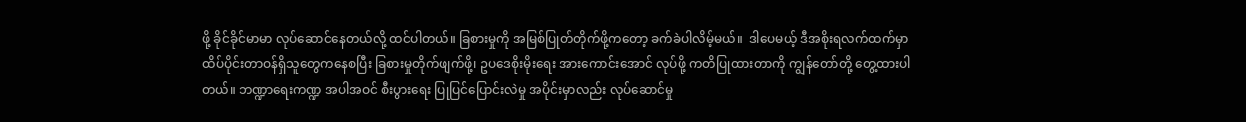ဖို့ ခိုင်ခိုင်မာမာ လုပ်ဆောင်နေတယ်လို့ ထင်ပါတယ်။ ခြစားမှုကို အမြစ်ပြုတ်တိုက်ဖို့ကတော့ ခက်ခဲပါလိမ့်မယ်။  ဒါပေမယ့် ဒီအစိုးရလက်ထက်မှာ ထိပ်ပိုင်းတာဝန်ရှိသူတွေကနေစပြီး ခြစားမှုတိုက်ဖျက်ဖို့၊ ဥပဒေစိုးမိုးရေး အားကောင်းအောင် လုပ်ဖို့ ကတိပြုထားတာကို ကျွန်တော်တို့ တွေ့ထားပါတယ်။ ဘဏ္ဍာရေးကဏ္ဍ အပါအဝင် စီးပွားရေး ပြုပြင်ပြောင်းလဲမှု အပိုင်းမှာလည်း လုပ်ဆောင်မှု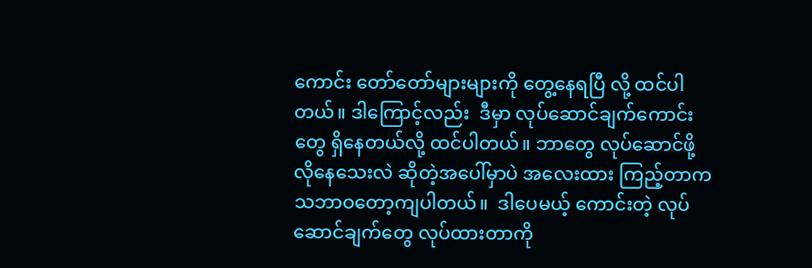ကောင်း တော်တော်များများကို တွေ့နေရပြီ လို့ ထင်ပါတယ်။ ဒါကြောင့်လည်း  ဒီမှာ လုပ်ဆောင်ချက်ကောင်းတွေ ရှိနေတယ်လို့ ထင်ပါတယ်။ ဘာတွေ လုပ်ဆောင်ဖို့ လိုနေသေးလဲ ဆိုတဲ့အပေါ်မှာပဲ အလေးထား ကြည့်တာက သဘာဝတော့ကျပါတယ်။  ဒါပေမယ့် ကောင်းတဲ့ လုပ်ဆောင်ချက်တွေ လုပ်ထားတာကို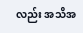လည်း အသိအ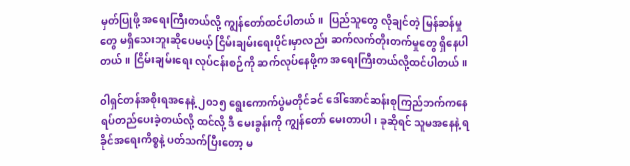မှတ်ပြုဖို့ အရေးကြီးတယ်လို့ ကျွန်တော်ထင်ပါတယ်။  ပြည်သူတွေ လိုချင်တဲ့ မြန်ဆန်မှုတွေ မရှိသေးဘူးဆိုပေမယ့် ငြိမ်းချမ်းရေးပိုင်းမှာလည်း ဆက်လက်တိုးတက်မှုတွေ ရှိနေပါတယ်။ ငြိမ်းချမ်းရေး လုပ်ငန်းစဉ်ကို ဆက်လုပ်နေဖို့က အရေးကြီးတယ်လို့ထင်ပါတယ်။

၀ါရှင်တန်အစိုးရအနေနဲ့ ၂၀၁၅ ရွေးကောက်ပွဲမတိုင်ခင် ဒေါ်အောင်ဆန်းစုကြည်ဘက်ကနေ ရပ်တည်ပေးခဲ့တယ်လို့ ထင်လို့ ဒီ မေးခွန်းကို ကျွန်တော် မေးတာပါ၊ ခုဆိုရင် သူမအနေနဲ့ ရခိုင်အရေးကိစ္စနဲ့ ပတ်သက်ပြီးတော့ မ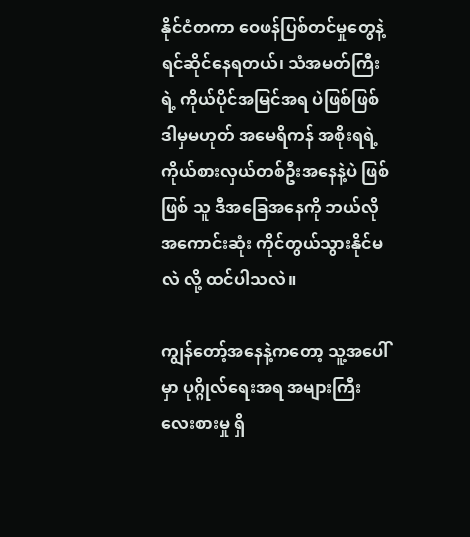နိုင်ငံတကာ ဝေဖန်ပြစ်တင်မှုတွေနဲ့ ရင်ဆိုင်နေရတယ်၊ သံအမတ်ကြီးရဲ့ ကိုယ်ပိုင်အမြင်အရ ပဲဖြစ်ဖြစ် ဒါမှမဟုတ် အမေရိကန် အစိုးရရဲ့ကိုယ်စားလှယ်တစ်ဦးအနေနဲ့ပဲ ဖြစ်ဖြစ် သူ ဒီအခြေအနေကို ဘယ်လိုအကောင်းဆုံး ကိုင်တွယ်သွားနိုင်မလဲ လို့ ထင်ပါသလဲ။

ကျွန်တော့်အနေနဲ့ကတော့ သူ့အပေါ်မှာ ပုဂ္ဂိုလ်ရေးအရ အများကြီး လေးစားမှု ရှိ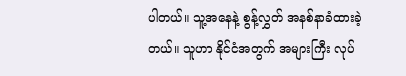ပါတယ်။ သူ့အနေနဲ့ စွန့်လွှတ် အနစ်နာခံထားခဲ့တယ်။ သူဟာ နိုင်ငံအတွက် အများကြီး လုပ်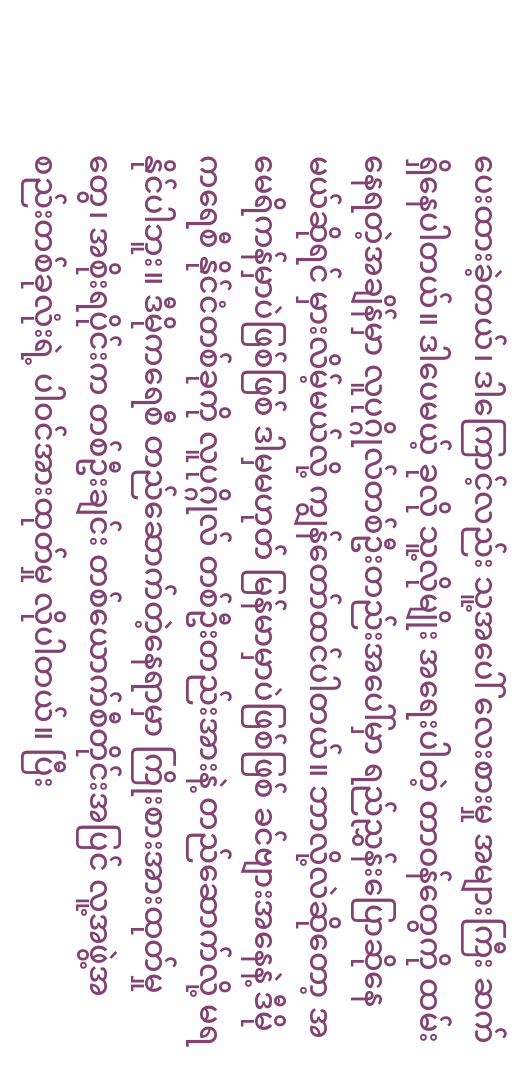ပေးထားခဲ့တယ်၊ ဒါကြောင့်လည်း သူ့အပေါ် လေးစားမှု အများကြီး ဆက်ရှိနေပါတယ်။ ဒါပေမယ့် ခုလို သူ့လိုမျိုး အရေးပါတဲ့ တာဝန်တွေကို ထမ်းနေရတဲ့အချိန်မှာ လူပုဂ္ဂိုလ်တစ်ဦးတည်းအပေါ်မှာ ရည်ညွှန်းပြောဆိုနေမယ်ဆိုရင် မှားလိမ့်မယ်လို့ ကျွန်တော်ထင်ပါတယ်။ ဘာလို့လဲဆိုတော့ အမေရိကန်မှာပဲဖြစ်ဖြစ် ဒါမှမဟုတ် မြန်မာမှာပဲဖြစ်ဖြစ် ခင်ဗျားအနေနဲ့ ဒီမိုကရေစီ နိုင်ငံတစ်ခုကို လူပုဂ္ဂိုလ် တစ်ဦးတည်းအားနဲ့ တည်ဆောက်လို့ မရနိုင်ပါဘူး။ ဒီမိုကရေစီ တည်ဆောက်တဲ့နေရာမှာ ကြိုးစားအားထုတ်မှုတွေ၊ အစိုးရပိုင်းက တစ်ဦးချင်း တစ်ယောက်စီတိုင်းအပြင် လူ့အဖွဲ့အစည်းတစ်ခုလုံးရဲ့ ပါ၀င်အားထုတ်မှု လိုပါတယ်။ ပြီး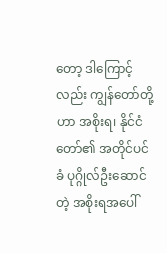တော့ ဒါကြောင့်လည်း ကျွန်တော်တို့ဟာ အစိုးရ၊ နိုင်ငံတော်၏ အတိုင်ပင်ခံ ပုဂ္ဂိုလ်ဦးဆောင်တဲ့ အစိုးရအပေါ်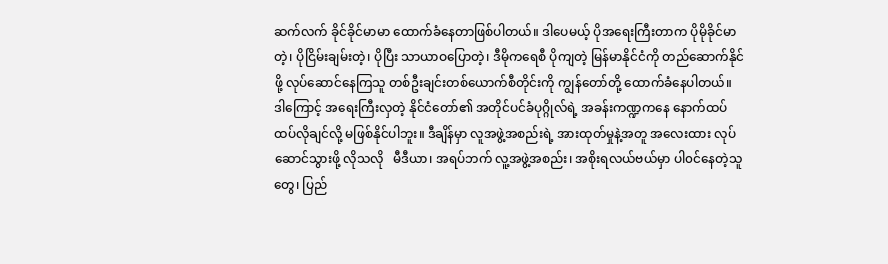ဆက်လက် ခိုင်ခိုင်မာမာ ထောက်ခံနေတာဖြစ်ပါတယ်။ ဒါပေမယ့် ပိုအရေးကြီးတာက ပိုမိုခိုင်မာတဲ့၊ ပိုငြိမ်းချမ်းတဲ့၊ ပိုပြီး သာယာဝပြောတဲ့၊ ဒီမိုကရေစီ ပိုကျတဲ့ မြန်မာနိုင်ငံကို တည်ဆောက်နိုင်ဖို့ လုပ်ဆောင်နေကြသူ တစ်ဦးချင်းတစ်ယောက်စီတိုင်းကို ကျွန်တော်တို့ ထောက်ခံနေပါတယ်။ ဒါကြောင့် အရေးကြီးလှတဲ့ နိုင်ငံတော်၏ အတိုင်ပင်ခံပုဂ္ဂိုလ်ရဲ့ အခန်းကဏ္ဍကနေ နောက်ထပ် ထပ်လိုချင်လို့ မဖြစ်နိုင်ပါဘူး။ ဒီချိန်မှာ လူအဖွဲ့အစည်းရဲ့ အားထုတ်မှုနဲ့အတူ အလေးထား လုပ်ဆောင်သွားဖို့ လိုသလို   မီဒီယာ၊ အရပ်ဘက် လူ့အဖွဲ့အစည်း၊ အစိုးရလယ်ဗယ်မှာ ပါ၀င်နေတဲ့သူတွေ၊ ပြည်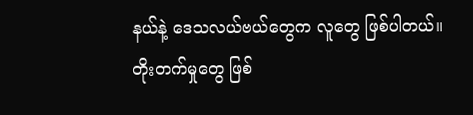နယ်နဲ့ ဒေသလယ်ဗယ်တွေက လူတွေ ဖြစ်ပါတယ်။ တိုးတက်မှုတွေ ဖြစ်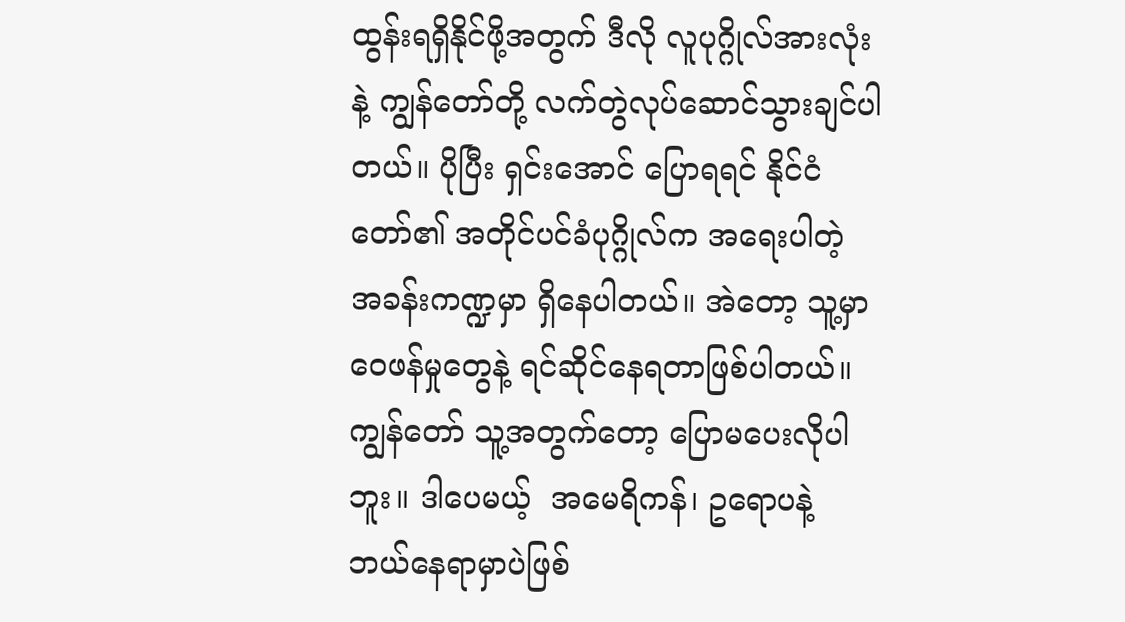ထွန်းရရှိနိုင်ဖို့အတွက် ဒီလို လူပုဂ္ဂိုလ်အားလုံးနဲ့ ကျွန်တော်တို့ လက်တွဲလုပ်ဆောင်သွားချင်ပါတယ်။ ပိုပြီး ရှင်းအောင် ပြောရရင် နိုင်ငံတော်၏ အတိုင်ပင်ခံပုဂ္ဂိုလ်က အရေးပါတဲ့ အခန်းကဏ္ဍမှာ ရှိနေပါတယ်။ အဲတော့ သူ့မှာ ဝေဖန်မှုတွေနဲ့ ရင်ဆိုင်နေရတာဖြစ်ပါတယ်။ ကျွန်တော် သူ့အတွက်တော့ ပြောမပေးလိုပါဘူး။ ဒါပေမယ့်  အမေရိကန်၊ ဥရောပနဲ့ ဘယ်နေရာမှာပဲဖြစ်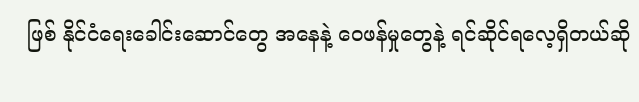ဖြစ် နိုင်ငံရေးခေါင်းဆောင်တွေ အနေနဲ့ ဝေဖန်မှုတွေနဲ့ ရင်ဆိုင်ရလေ့ရှိတယ်ဆို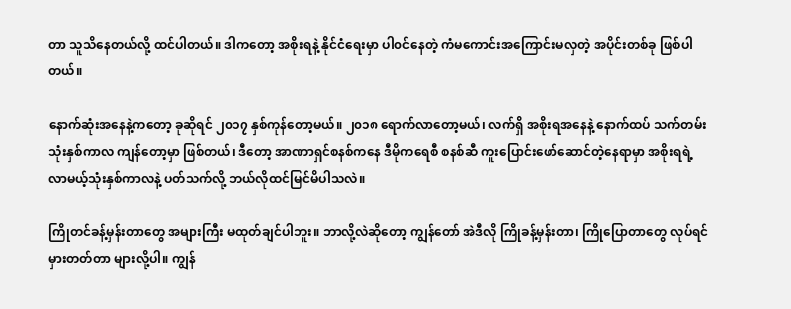တာ သူသိနေတယ်လို့ ထင်ပါတယ်။ ဒါကတော့ အစိုးရနဲ့ နိုင်ငံရေးမှာ ပါ၀င်နေတဲ့ ကံမကောင်းအကြောင်းမလှတဲ့ အပိုင်းတစ်ခု ဖြစ်ပါတယ်။

နောက်ဆုံးအနေနဲ့ကတော့ ခုဆိုရင် ၂၀၁၇ နှစ်ကုန်တော့မယ်။ ၂၀၁၈ ရောက်လာတော့မယ်၊ လက်ရှိ အစိုးရအနေနဲ့ နောက်ထပ် သက်တမ်းသုံးနှစ်ကာလ ကျန်တော့မှာ ဖြစ်တယ်၊ ဒီတော့ အာဏာရှင်စနစ်ကနေ ဒီမိုကရေစီ စနစ်ဆီ ကူးပြောင်းဖော်ဆောင်တဲ့နေရာမှာ အစိုးရရဲ့ လာမယ့်သုံးနှစ်ကာလနဲ့ ပတ်သက်လို့ ဘယ်လိုထင်မြင်မိပါသလဲ။

ကြိုတင်ခန့်မှန်းတာတွေ အများကြီး မထုတ်ချင်ပါဘူး။ ဘာလို့လဲဆိုတော့ ကျွန်တော် အဲဒီလို ကြိုခန့်မှန်းတာ၊ ကြိုပြောတာတွေ လုပ်ရင် မှားတတ်တာ များလို့ပါ။ ကျွန်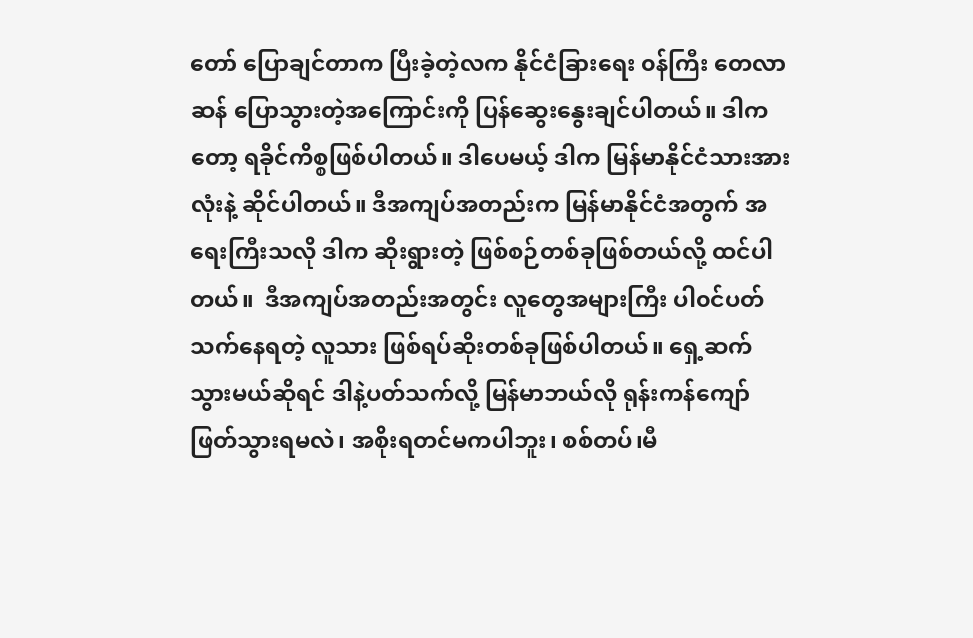တော် ပြောချင်တာက ပြီးခဲ့တဲ့လက နိုင်ငံခြားရေး ၀န်ကြီး တေလာဆန် ပြောသွားတဲ့အကြောင်းကို ပြန်ဆွေးနွေးချင်ပါတယ်။ ဒါကတော့ ရခိုင်ကိစ္စဖြစ်ပါတယ်။ ဒါပေမယ့် ဒါက မြန်မာနိုင်ငံသားအားလုံးနဲ့ ဆိုင်ပါတယ်။ ဒီအကျပ်အတည်းက မြန်မာနိုင်ငံအတွက် အရေးကြီးသလို ဒါက ဆိုးရွားတဲ့ ဖြစ်စဉ်တစ်ခုဖြစ်တယ်လို့ ထင်ပါတယ်။  ဒီအကျပ်အတည်းအတွင်း လူတွေအများကြီး ပါ၀င်ပတ်သက်နေရတဲ့ လူသား ဖြစ်ရပ်ဆိုးတစ်ခုဖြစ်ပါတယ်။ ရှေ့ဆက်သွားမယ်ဆိုရင် ဒါနဲ့ပတ်သက်လို့ မြန်မာဘယ်လို ရုန်းကန်ကျော်ဖြတ်သွားရမလဲ၊ အစိုးရတင်မကပါဘူး၊ စစ်တပ်၊မီ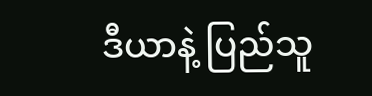ဒီယာနဲ့ ပြည်သူ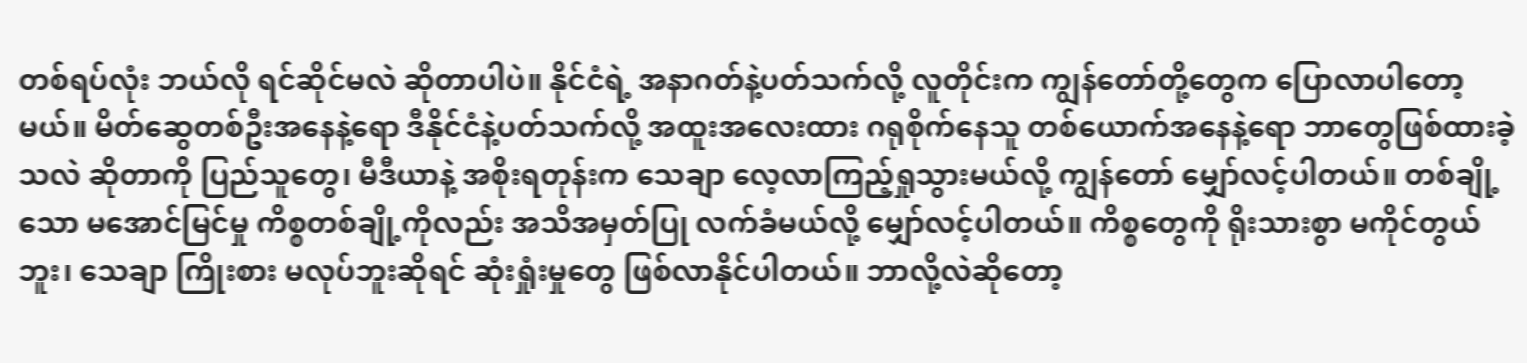တစ်ရပ်လုံး ဘယ်လို ရင်ဆိုင်မလဲ ဆိုတာပါပဲ။ နိုင်ငံရဲ့ အနာဂတ်နဲ့ပတ်သက်လို့ လူတိုင်းက ကျွန်တော်တို့တွေက ပြောလာပါတော့မယ်။ မိတ်ဆွေတစ်ဦးအနေနဲ့ရော ဒီနိုင်ငံနဲ့ပတ်သက်လို့ အထူးအလေးထား ဂရုစိုက်နေသူ တစ်ယောက်အနေနဲ့ရော ဘာတွေဖြစ်ထားခဲ့သလဲ ဆိုတာကို ပြည်သူတွေ၊ မီဒီယာနဲ့ အစိုးရတုန်းက သေချာ လေ့လာကြည့်ရှုသွားမယ်လို့ ကျွန်တော် မျှော်လင့်ပါတယ်။ တစ်ချို့သော မအောင်မြင်မှု ကိစ္စတစ်ချို့ကိုလည်း အသိအမှတ်ပြု လက်ခံမယ်လို့ မျှော်လင့်ပါတယ်။ ကိစ္စတွေကို ရိုးသားစွာ မကိုင်တွယ်ဘူး၊ သေချာ ကြိုးစား မလုပ်ဘူးဆိုရင် ဆုံးရှုံးမှုတွေ ဖြစ်လာနိုင်ပါတယ်။ ဘာလို့လဲဆိုတော့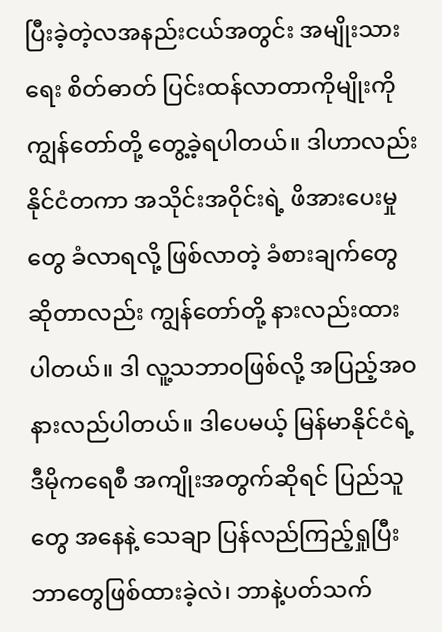ပြီးခဲ့တဲ့လအနည်းငယ်အတွင်း အမျိုးသားရေး စိတ်ဓာတ် ပြင်းထန်လာတာကိုမျိုးကို ကျွန်တော်တို့ တွေ့ခဲ့ရပါတယ်။ ဒါဟာလည်း နိုင်ငံတကာ အသိုင်းအဝိုင်းရဲ့ ဖိအားပေးမှုတွေ ခံလာရလို့ ဖြစ်လာတဲ့ ခံစားချက်တွေဆိုတာလည်း ကျွန်တော်တို့ နားလည်းထားပါတယ်။ ဒါ လူ့သဘာဝဖြစ်လို့ အပြည့်အဝ နားလည်ပါတယ်။ ဒါပေမယ့် မြန်မာနိုင်ငံရဲ့ ဒီမိုကရေစီ အကျိုးအတွက်ဆိုရင် ပြည်သူတွေ အနေနဲ့ သေချာ ပြန်လည်ကြည့်ရှုပြီး ဘာတွေဖြစ်ထားခဲ့လဲ၊ ဘာနဲ့ပတ်သက်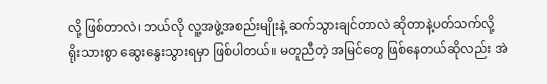လို့ ဖြစ်တာလဲ၊ ဘယ်လို လူ့အဖွဲ့အစည်းမျိုးနဲ့ ဆက်သွားချင်တာလဲ ဆိုတာနဲ့ပတ်သက်လို့ ရိုးသားစွာ ဆွေးနွေးသွားရမှာ ဖြစ်ပါတယ်။ မတူညီတဲ့ အမြင်တွေ ဖြစ်နေတယ်ဆိုလည်း အဲ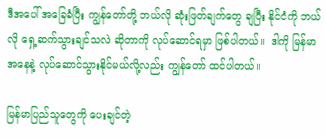ဒီအပေါ် အခြေခံပြီး ကျွန်တော်တို့ ဘယ်လို ဆုံးဖြတ်ချက်တွေ ချပြီး နိုင်ငံကို ဘယ်လို ရှေ့ဆက်သွားချင်သလဲ ဆိုတာကို လုပ်ဆောင်ရမှာ ဖြစ်ပါတယ်။  ဒါကို မြန်မာအနေနဲ့ လုပ်ဆောင်သွားနိုင်မယ်လို့လည်း ကျွန်တော် ထင်ပါတယ်။

မြန်မာပြည်သူတွေကို ပေးချင်တဲ့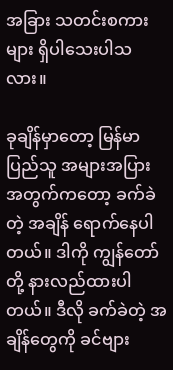အခြား သတင်းစကားများ ရှိပါသေးပါသလား။

ခုချိန်မှာတော့ မြန်မာပြည်သူ အများအပြားအတွက်ကတော့ ခက်ခဲတဲ့ အချိန် ရောက်နေပါတယ်။ ဒါကို ကျွန်တော်တို့ နားလည်ထားပါတယ်။ ဒီလို ခက်ခဲတဲ့ အချိန်တွေကို ခင်ဗျား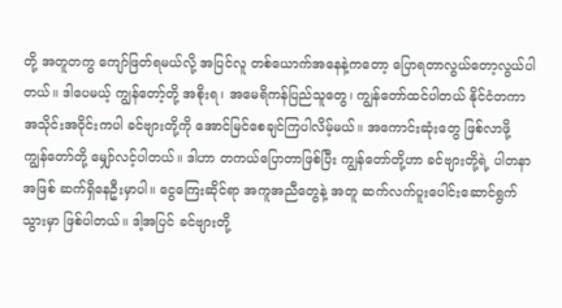တို့ အတူတကွ ကျော်ဖြတ်ရမယ်လို့ အပြင်လူ တစ်ယောက်အနေနဲ့ကတော့ ပြောရတာလွယ်တော့လွယ်ပါတယ်။ ဒါပေမယ့် ကျွန်တော့်တို့ အစိုးရ၊ အမေရိကန်ပြည်သူတွေ၊ ကျွန်တော်ထင်ပါတယ် နိုင်ငံတကာအသိုင်းအဝိုင်းကပါ ခင်ဗျားတို့ကို အောင်မြင်စေချင်ကြပါလိမ့်မယ်။ အကောင်းဆုံးတွေ ဖြစ်လာဖို့ ကျွန်တော်တို့ မျှော်လင့်ပါတယ်။ ဒါဟာ တကယ်ပြောတာဖြစ်ပြီး ကျွန်တော်တို့ဟာ ခင်ဗျားတို့ရဲ့ ပါတနာအဖြစ် ဆက်ရှိနေဦးမှာပါ။ ငွေကြေးဆိုင်ရာ အကူအညီတွေနဲ့ အတူ ဆက်လက်ပူးပေါင်းဆောင်ရွက်သွားမှာ ဖြစ်ပါတယ်။ ဒါ့အပြင် ခင်ဗျားတို့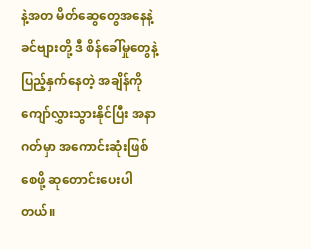နဲ့အတ မိတ်ဆွေတွေအနေနဲ့ ခင်ဗျားတို့ ဒီ စိန်ခေါ်မှုတွေနဲ့ ပြည့်နှက်နေတဲ့ အချိန်ကို ကျော်လွှားသွားနိုင်ပြီး အနာဂတ်မှာ အကောင်းဆုံးဖြစ်စေဖို့ ဆုတောင်းပေးပါတယ်။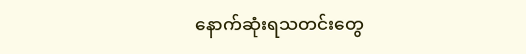နောက်ဆုံးရသတင်းတွေ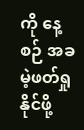ကို နေ့စဉ် အခမဲ့ဖတ်ရှုနိုင်ဖို့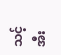သင့် အီး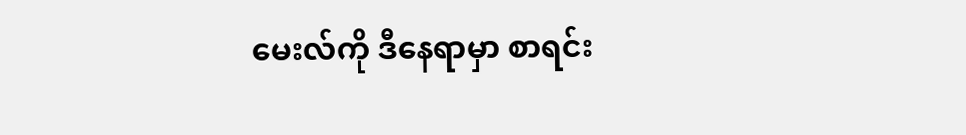မေးလ်ကို ဒီနေရာမှာ စာရင်း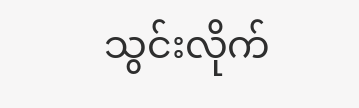သွင်းလိုက်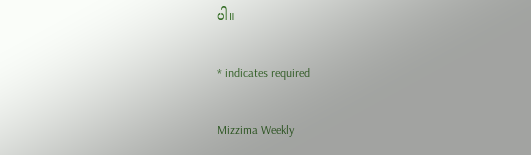ပါ။

* indicates required

Mizzima Weekly